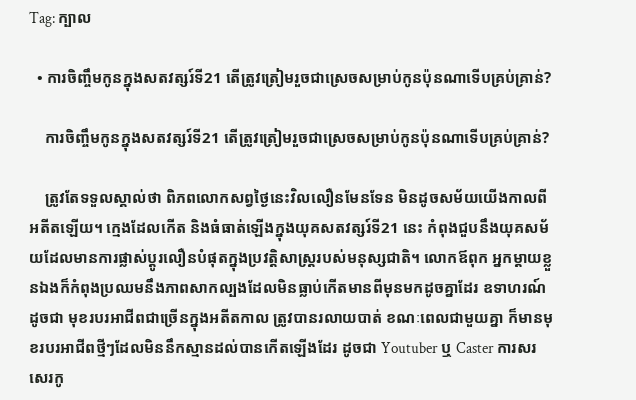Tag: ក្បាល

  • ការចិញ្ចឹមកូនក្នុងសតវត្សរ៍ទី21 តើត្រូវត្រៀមរួចជាស្រេចសម្រាប់កូនប៉ុនណាទើបគ្រប់គ្រាន់?

    ការចិញ្ចឹមកូនក្នុងសតវត្សរ៍ទី21 តើត្រូវត្រៀមរួចជាស្រេចសម្រាប់កូនប៉ុនណាទើបគ្រប់គ្រាន់?

    ត្រូវតែទទួលស្គាល់ថា ពិភពលោកសព្វថ្ងៃនេះវិលលឿនមែនទែន មិនដូចសម័យយើងកាលពីអតីតឡើយ។ ក្មេងដែលកើត និងធំធាត់ឡើងក្នុងយុគសតវត្សរ៍ទី21 នេះ កំពុងជួបនឹងយុគសម័យដែលមានការផ្លាស់ប្ដូរលឿនបំផុតក្នុងប្រវត្តិសាស្ត្ររបស់មនុស្សជាតិ។ លោកឪពុក អ្នកម្ដាយខ្លួនឯងក៏កំពុងប្រឈមនឹងភាពសាកល្បងដែលមិនធ្លាប់កើតមានពីមុនមកដូចគ្នាដែរ ឧទាហរណ៍ដូចជា មុខរបរអាជីពជាច្រើនក្នុងអតីតកាល ត្រូវបានរលាយបាត់ ខណៈពេលជាមួយគ្នា ក៏មានមុខរបរអាជីពថ្មីៗដែលមិននឹកស្មានដល់បានកើតឡើងដែរ ដូចជា Youtuber ឬ Caster ការសរសេរកូ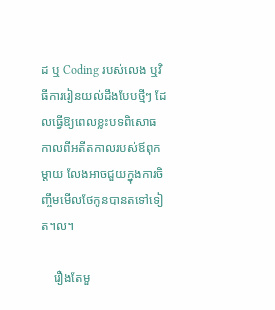ដ ឬ Coding របស់លេង ឬវិធីការរៀនយល់ដឹងបែបថ្មីៗ ដែលធ្វើឱ្យពេលខ្លះបទពិសោធកាលពីអតីតកាលរបស់ឪពុកម្ដាយ លែងអាចជួយក្នុងការចិញ្ចឹមមើលថែកូនបានតទៅទៀត។ល។

    រឿងតែមួ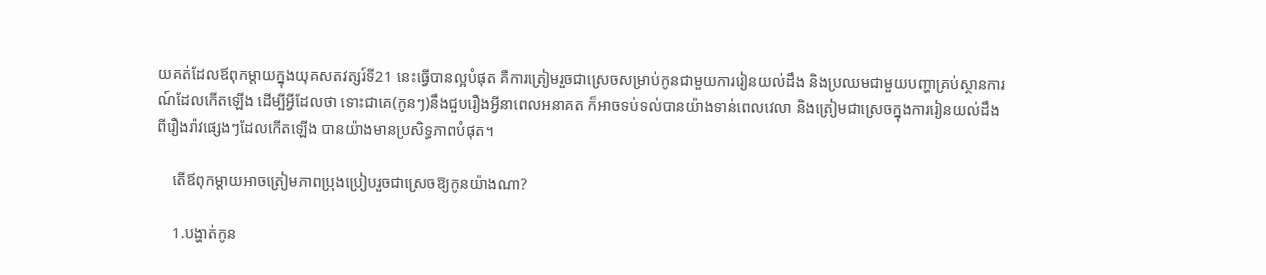យគត់ដែលឪពុកម្ដាយក្នុងយុគសតវត្សរ៍ទី21 នេះធ្វើបានល្អបំផុត គឺការត្រៀមរួចជាស្រេចសម្រាប់កូនជាមួយការរៀនយល់ដឹង និងប្រឈមជាមួយបញ្ហាគ្រប់ស្ថានការណ៍ដែលកើតឡើង ដើម្បីអ្វីដែលថា ទោះជាគេ(កូនៗ)នឹងជួបរឿងអ្វីនាពេលអនាគត ក៏អាចទប់ទល់បានយ៉ាងទាន់ពេលវេលា និងត្រៀមជាស្រេចក្នុងការរៀនយល់ដឹងពីរឿងរ៉ាវផ្សេងៗដែលកើតឡើង បានយ៉ាងមានប្រសិទ្ធភាពបំផុត។

    តើឪពុកម្ដាយអាចត្រៀមភាពប្រុងប្រៀបរួចជាស្រេចឱ្យកូនយ៉ាងណា?

    1.បង្ហាត់កូន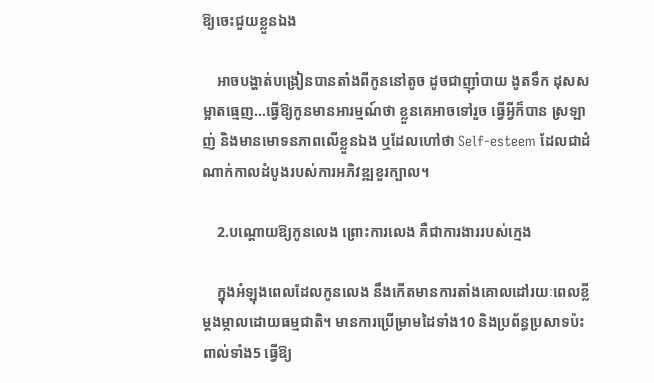ឱ្យចេះជួយខ្លួនឯង

    អាចបង្ហាត់បង្រៀនបានតាំងពីកូននៅតូច ដូចជាញ៉ាំបាយ ងូតទឹក ដុសសម្អាតធ្មេញ…ធ្វើឱ្យកូនមានអារម្មណ៍ថា ខ្លួនគេអាចទៅរួច ធ្វើអ្វីក៏បាន ស្រឡាញ់ និងមានមោទនភាពលើខ្លួនឯង ឬដែលហៅថា Self-esteem ដែលជាដំណាក់កាលដំបូងរបស់ការអភិវឌ្ឍខួរក្បាល។

    2.បណ្ដោយឱ្យកូនលេង ព្រោះការលេង គឺជាការងាររបស់ក្មេង

    ក្នុងអំឡុងពេលដែលកូនលេង នឹងកើតមានការតាំងគោលដៅរយៈពេលខ្លីម្ដងម្កាលដោយធម្មជាតិ។ មានការប្រើម្រាមដៃទាំង10 និងប្រព័ន្ធប្រសាទប៉ះពាល់ទាំង5 ធ្វើឱ្យ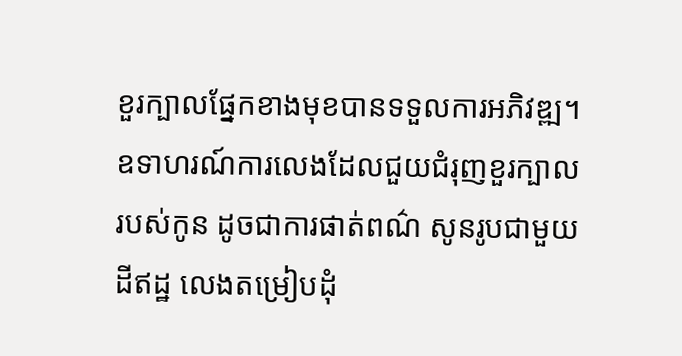ខួរក្បាលផ្នែកខាងមុខបានទទួលការអភិវឌ្ឍ។ ឧទាហរណ៍ការលេងដែលជួយជំរុញខួរក្បាលរបស់កូន ដូចជាការផាត់ពណ៌ សូនរូបជាមួយដីឥដ្ឋ លេងតម្រៀបដុំ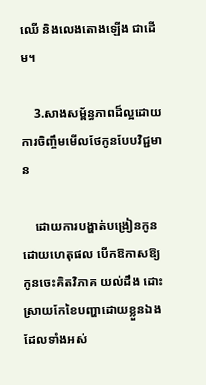ឈើ និងលេងតោងឡើង ជាដើម។

    3.សាងសម្ព័ន្ធភាពដ៏ល្អដោយការចិញ្ចឹមមើលថែកូនបែបវិជ្ជមាន

    ដោយការបង្ហាត់បង្រៀនកូនដោយហេតុផល បើកឱកាសឱ្យកូនចេះគិតវិភាគ យល់ដឹង ដោះស្រាយកែខៃបញ្ហាដោយខ្លួនឯង ដែលទាំងអស់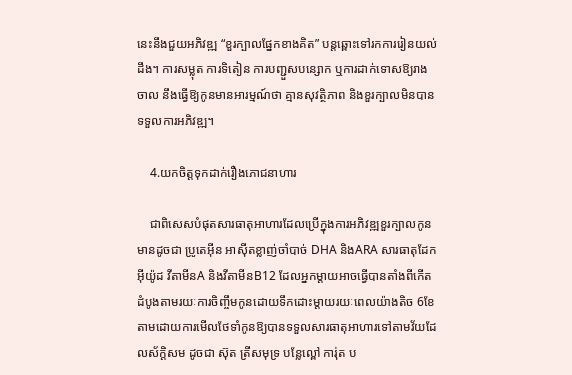នេះនឹងជួយអភិវឌ្ឍ “ខួរក្បាលផ្នែកខាងគិត” បន្តឆ្ពោះទៅរកការរៀនយល់ដឹង។ ការសម្លុត ការទិតៀន ការបញ្ជួសបន្សោក ឬការដាក់ទោសឱ្យរាងចាល នឹងធ្វើឱ្យកូនមានអារម្មណ៍ថា គ្មានសុវត្ថិភាព និងខួរក្បាលមិនបានទទួលការអភិវឌ្ឍ។

    4.យកចិត្តទុកដាក់រឿងភោជនាហារ

    ជាពិសេសបំផុតសារធាតុអាហារដែលប្រើក្នុងការអភិវឌ្ឍខួរក្បាលកូន មានដូចជា ប្រូតេអ៊ីន អាស៊ីតខ្លាញ់ចាំបាច់ DHA និងARA សារធាតុដែក អ៊ីយ៉ូដ វីតាមីនA និងវីតាមីនB12 ដែលអ្នកម្ដាយអាចធ្វើបានតាំងពីកើតដំបូងតាមរយៈការចិញ្ចឹមកូនដោយទឹកដោះម្ដាយរយៈពេលយ៉ាងតិច 6ខែ តាមដោយការមើលថែទាំកូនឱ្យបានទទួលសារធាតុអាហារទៅតាមវ័យដែលស័ក្តិសម ដូចជា ស៊ុត ត្រីសមុទ្រ បន្លែល្ពៅ ការ់ុត ប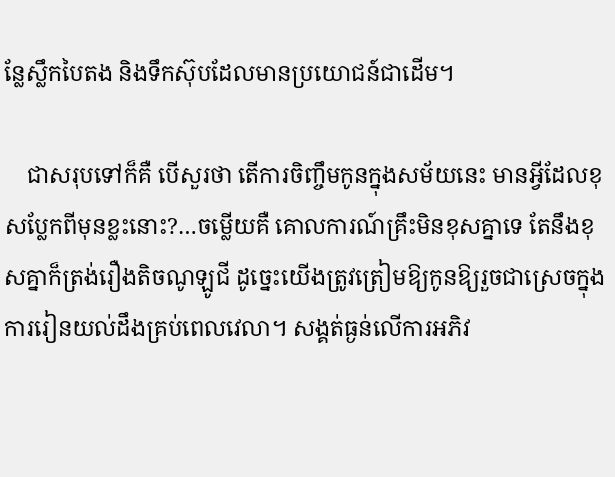ន្លែស្លឹកបៃតង និងទឹកស៊ុបដែលមានប្រយោជន៍ជាដើម។

    ជាសរុបទៅក៏គឺ បើសួរថា តើការចិញ្ចឹមកូនក្នុងសម័យនេះ មានអ្វីដែលខុសប្លែកពីមុនខ្លះនោះ?…ចម្លើយគឺ គោលការណ៍គ្រឹះមិនខុសគ្នាទេ តែនឹងខុសគ្នាក៏ត្រង់រឿងតិចណូឡូជី ដូច្នេះយើងត្រូវត្រៀមឱ្យកូនឱ្យរួចជាស្រេចក្នុងការរៀនយល់ដឹងគ្រប់ពេលវេលា។ សង្គត់ធ្ងន់លើការអភិវ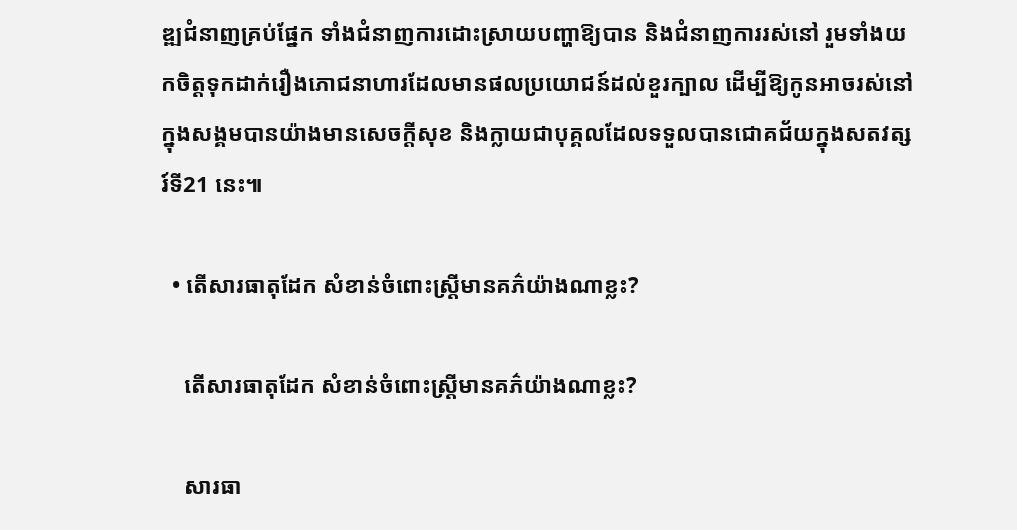ឌ្ឍជំនាញគ្រប់ផ្នែក ទាំងជំនាញការដោះស្រាយបញ្ហាឱ្យបាន និងជំនាញការរស់នៅ រួមទាំងយកចិត្តទុកដាក់រឿងភោជនាហារដែលមានផលប្រយោជន៍ដល់ខួរក្បាល ដើម្បីឱ្យកូនអាចរស់នៅក្នុងសង្គមបានយ៉ាងមានសេចក្ដីសុខ និងក្លាយជាបុគ្គលដែលទទួលបានជោគជ័យក្នុងសតវត្សរ៍ទី21 នេះ៕

  • តើសារធាតុដែក សំខាន់ចំពោះស្រ្តីមានគភ៌យ៉ាងណាខ្លះ?

    តើសារធាតុដែក សំខាន់ចំពោះស្រ្តីមានគភ៌យ៉ាងណាខ្លះ?

    សារធា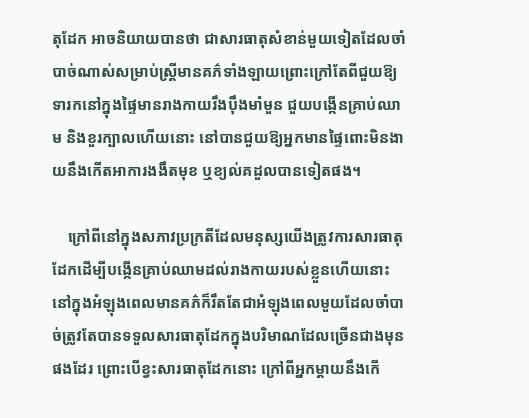តុដែក អាចនិយាយបានថា ជាសារធាតុសំខាន់មួយទៀតដែលចាំបាច់ណាស់សម្រាប់ស្រ្តីមានគភ៌ទាំងឡាយព្រោះក្រៅតែពីជួយឱ្យទារកនៅក្នុងផ្ទៃមានរាងកាយរឹងប៉ឹងមាំមួន ជួយបង្កើនគ្រាប់ឈាម និងខួរក្បាលហើយនោះ នៅបានជួយឱ្យអ្នកមានផ្ទៃពោះមិនងាយនឹងកើតអាការងងឹតមុខ ឬខ្យល់គដួលបានទៀតផង។

    ក្រៅពីនៅក្នុងសភាវប្រក្រតីដែលមនុស្សយើងត្រូវការសារធាតុដែកដើម្បីបង្កើនគ្រាប់ឈាមដល់រាងកាយរបស់ខ្លួនហើយនោះ នៅក្នុងអំឡុងពេលមានគភ៌ក៏រឹតតែជាអំឡុងពេលមួយដែលចាំបាច់ត្រូវតែបានទទួលសារធាតុដែកក្នុងបរិមាណដែលច្រើនជាងមុនផងដែរ ព្រោះបើខ្វះសារធាតុដែកនោះ ក្រៅពីអ្នកម្តាយនឹងកើ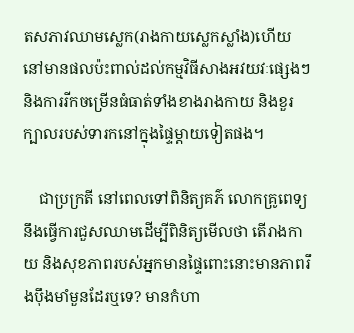តសភាវឈាមស្លេក(រាងកាយស្លេកស្លាំង)ហើយ នៅមានផលប៉ះពាល់ដល់កម្មវិធីសាងអវយវៈផ្សេងៗ និងការរីកចម្រើនធំធាត់ទាំងខាងរាងកាយ និងខួរក្បាលរបស់ទារកនៅក្នុងផ្ទៃម្ដាយទៀតផង។

    ជាប្រក្រតី នៅពេលទៅពិនិត្យគភ៌ លោកគ្រូពេទ្យនឹងធ្វើការជួសឈាមដើម្បីពិនិត្យមើលថា តើរាងកាយ និងសុខភាពរបស់អ្នកមានផ្ទៃពោះនោះមានភាពរឹងប៉ឹងមាំមួនដែរឬទេ? មានកំហា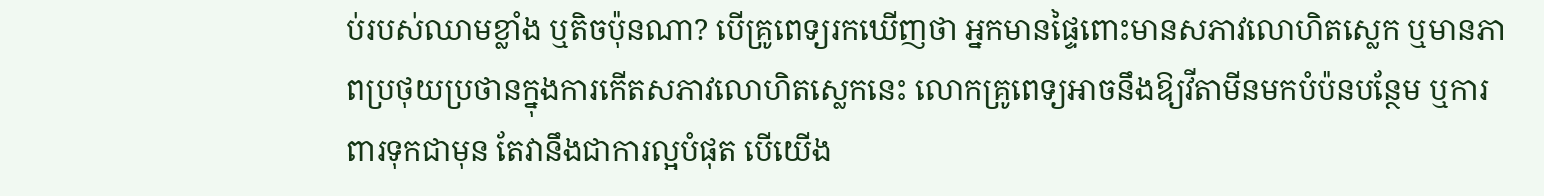ប់របស់ឈាមខ្លាំង ឬតិចប៉ុនណា? បើគ្រូពេទ្យរកឃើញថា អ្នកមានផ្ទៃពោះមានសភាវលោហិតស្លេក ឬមានភាពប្រថុយប្រថានក្នុងការកើតសភាវលោហិតស្លេកនេះ លោកគ្រូពេទ្យអាចនឹងឱ្យវីតាមីនមកបំប៉នបន្ថែម ឬការពារទុកជាមុន តែវានឹងជាការល្អបំផុត បើយើង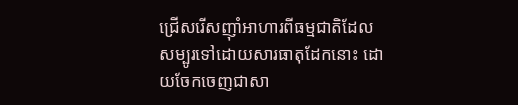ជ្រើសរើសញ៉ាំអាហារពីធម្មជាតិដែលសម្បូរទៅដោយសារធាតុដែកនោះ ដោយចែកចេញជាសា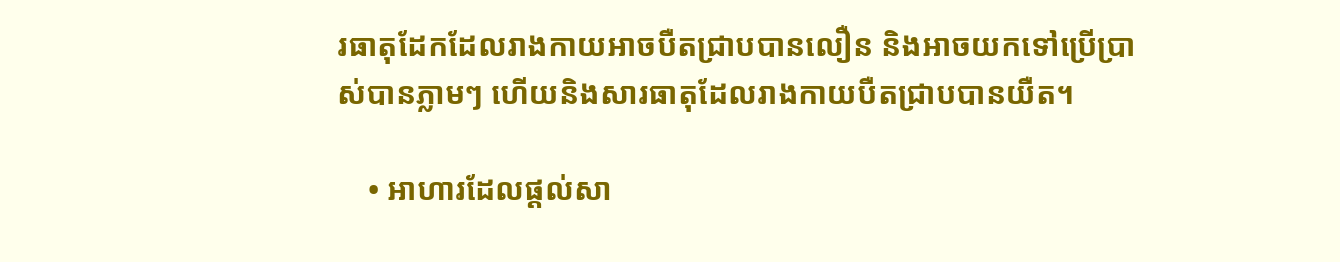រធាតុដែកដែលរាងកាយអាចបឺតជ្រាបបានលឿន និងអាចយកទៅប្រើប្រាស់បានភ្លាមៗ ហើយនិងសារធាតុដែលរាងកាយបឺតជ្រាបបានយឺត។

    • អាហារដែលផ្តល់សា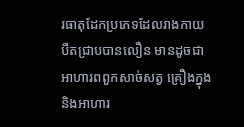រធាតុដែកប្រភេទដែលរាងកាយបឺតជ្រាបបានលឿន មានដូចជា អាហារពពួកសាច់សត្វ គ្រឿងក្នុង និងអាហារ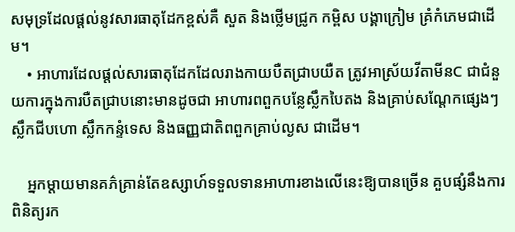សមុទ្រដែលផ្តល់នូវសារធាតុដែកខ្ពស់គឺ សួត និងថ្លើមជ្រូក កម្ពិស បង្គាក្រៀម គ្រំកំភេមជាដើម។
    • អាហារដែលផ្តល់សារធាតុដែកដែលរាងកាយបឺតជ្រាបយឺត ត្រូវអាស្រ័យវីតាមីនC ជាជំនួយការក្នុងការបឺតជ្រាបនោះមានដូចជា អាហារពពួកបន្លែស្លឹកបៃតង និងគ្រាប់សណ្តែកផ្សេងៗ ស្លឹកជីបហោ ស្លឹកកន្ទំទេស និងធញ្ញជាតិពពួកគ្រាប់ល្ងស ជាដើម។

    អ្នកម្តាយមានគភ៌គ្រាន់តែឧស្សាហ៍ទទួលទានអាហារខាងលើនេះឱ្យបានច្រើន គួបផ្សំនឹងការពិនិត្យរក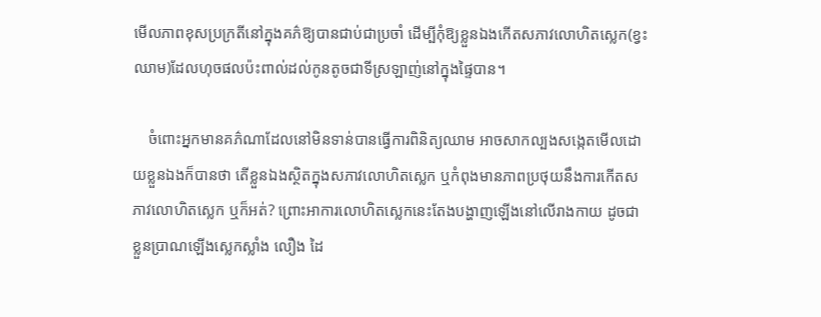មើលភាពខុសប្រក្រតីនៅក្នុងគភ៌ឱ្យបានជាប់ជាប្រចាំ ដើម្បីកុំឱ្យខ្លួនឯងកើតសភាវលោហិតស្លេក(ខ្វះឈាម)ដែលហុចផលប៉ះពាល់ដល់កូនតូចជាទីស្រឡាញ់នៅក្នុងផ្ទៃបាន។

    ចំពោះអ្នកមានគភ៌ណាដែលនៅមិនទាន់បានធ្វើការពិនិត្យឈាម អាចសាកល្បងសង្កេតមើលដោយខ្លួនឯងក៏បានថា តើខ្លួនឯងស្ថិតក្នុងសភាវលោហិតស្លេក ឬកំពុងមានភាពប្រថុយនឹងការកើតសភាវលោហិតស្លេក ឬក៏អត់? ព្រោះអាការលោហិតស្លេកនេះតែងបង្ហាញឡើងនៅលើរាងកាយ ដូចជា ខ្លួនប្រាណឡើងស្លេកស្លាំង លឿង ដៃ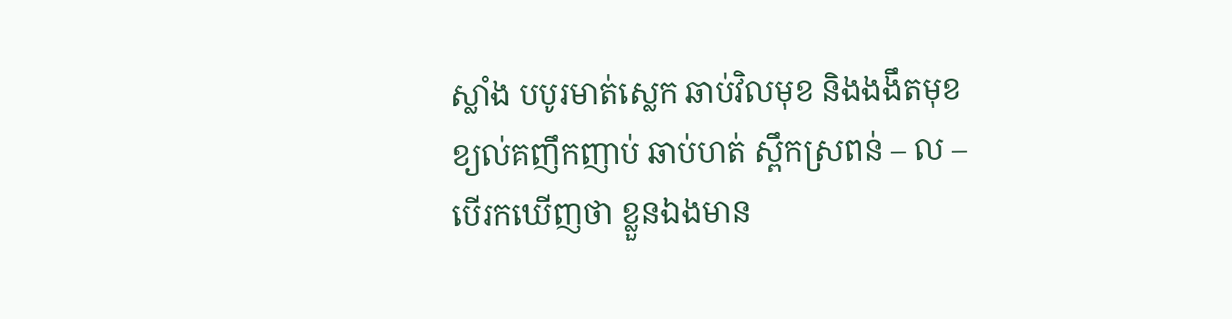ស្លាំង បបូរមាត់ស្លេក ឆាប់វិលមុខ និងងងឹតមុខ ខ្យល់គញឹកញាប់ ឆាប់ហត់ ស្ពឹកស្រពន់ – ល – បើរកឃើញថា ខ្លួនឯងមាន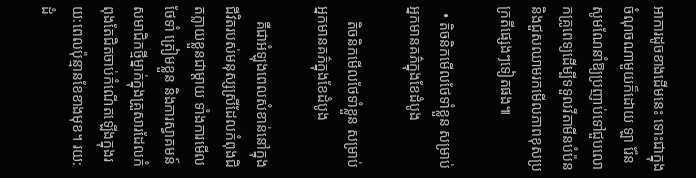អាការដូចខាងដើមនេះ ទោះជាក្នុងចំណុចណាមួយក៏ដោយ ឡា រ៉ែនសូមណែនាំឱ្យប្រញាប់ទៅជួបលោកគ្រូពេទ្យដើម្បីទទួលវីតាមីនបំប៉ន និងជួសឈាមរកមើលភាពខុសប្រក្រតីផ្សេងៗទៀតផង៕

  • តិចនិកមើលថែទាំខ្លួន សម្រាប់អ្នកមានគភ៌ក្នុងខែដំបូង

    តិចនិកមើលថែទាំខ្លួន សម្រាប់អ្នកមានគភ៌ក្នុងខែដំបូង

    គឺជាអំឡុងពេលសំខាន់នៅក្នុងជីវិតរបស់មនុស្សស្រីដែលកំពុងជិតក្លាយខ្លួនជាម្តាយ ទាំងការមើលថែទាំ ត្រៀមខ្លួន និងការស្វាគមន៍សមាជិកថ្មីម្នាក់ក្នុងគ្រួសារដែលកំពុងតែជិតចាប់កំណើតឡើងក្នុងរយ:ពេលប៉ុន្មានខែខាងមុខ។ រយ:ដំ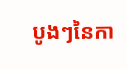បូងៗនៃកា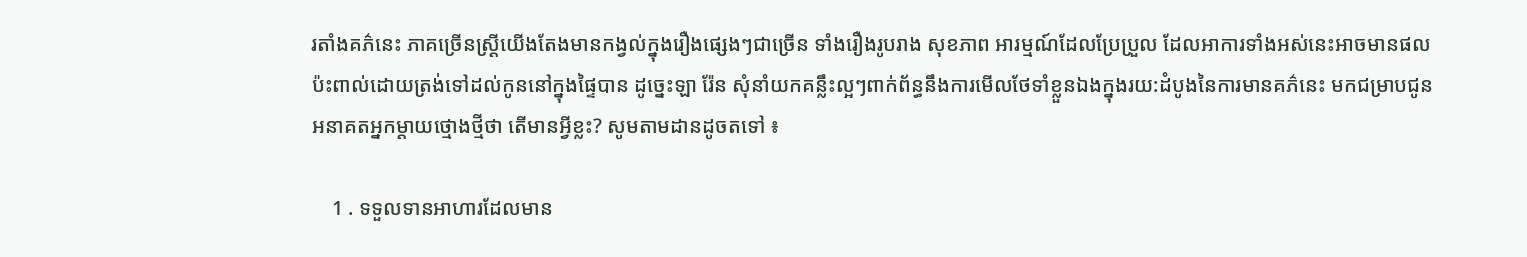រតាំងគភ៌នេះ ភាគច្រើនស្ត្រីយើងតែងមានកង្វល់ក្នុងរឿងផ្សេងៗជាច្រើន ទាំងរឿងរូបរាង សុខភាព អារម្មណ៍ដែលប្រែប្រួល ដែលអាការទាំងអស់នេះអាចមានផលប៉ះពាល់ដោយត្រង់ទៅដល់កូននៅក្នុងផ្ទៃបាន ដូច្នេះឡា រ៉ែន សុំនាំយកគន្លឹះល្អៗពាក់ព័ន្ធនឹងការមើលថែទាំខ្លួនឯងក្នុងរយ:ដំបូងនៃការមានគភ៌នេះ មកជម្រាបជូនអនាគតអ្នកម្តាយថ្មោងថ្មីថា តើមានអ្វីខ្លះ? សូមតាមដានដូចតទៅ ៖

    1 . ទទួលទានអាហារដែលមាន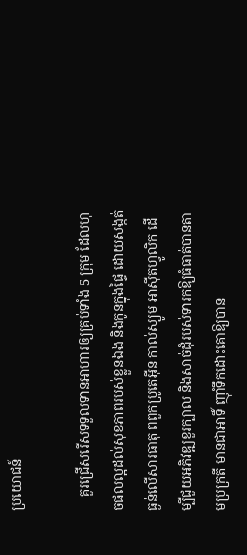ប្រយោជន៍

    គួរជ្រើសរើសទទួលទានអាហារឲ្យគ្រប់ទាំង 5 ក្រុម ដែលហុចផលល្អដល់សុខភាពរបស់ខ្លួនឯង និងកូនក្នុងផ្ទៃ ដោយសង្កត់ធ្ងន់លើសារធាតុ ពពួកប្រូតេអុីន កាល់ស្យូម អាស៊ីតហ្វូលិក ដើម្បីជួយអភិវឌ្ឍខួរក្បាល និងសាច់ដុំរបស់ទារកឱ្យធំធាត់បានតាមប្រក្រតី មានជាអាទិ៍ ញ៉ាំទឹកដោះគោឱ្យបាន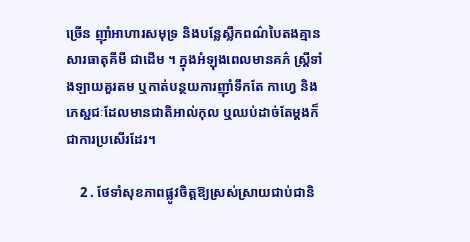ច្រើន ញ៉ាំអាហារសមុទ្រ និងបន្លែស្លឹកពណ៌បៃតងគ្មានសារធាតុគីមី ជាដើម ។ ក្នុងអំឡុងពេលមានគភ៌ ស្ត្រីទាំងឡាយគួរតម ឬកាត់បន្ថយការញ៉ាំទឹកតែ កាហ្វេ និងភេស្ជជៈដែលមានជាតិអាល់កុល ឬឈប់ដាច់តែម្តងក៏ជាការប្រសើរដែរ។

    2 . ថែទាំសុខភាពផ្លូវចិត្តឱ្យស្រស់ស្រាយជាប់ជានិ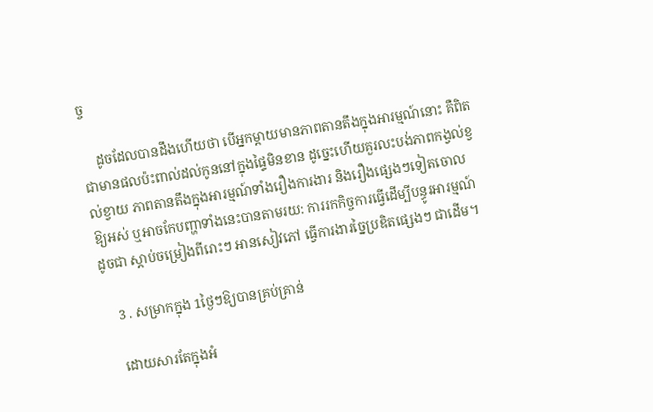ច្ច

    ដូចដែលបានដឹងហើយថា បើអ្នកម្តាយមានភាពតានតឹងក្នុងអារម្មណ៍នោះ គឺពិតជាមានផលប៉ះពាល់ដល់កូននៅក្នុងផ្ទៃមិនខាន ដូច្នេះហើយគួរលះបង់ភាពកង្វល់ខ្វល់ខ្វាយ ភាពតានតឹងក្នុងអារម្មណ៍ទាំងរឿងការងារ និងរឿងផ្សេងៗទៀតចោលឱ្យអស់ ឬអាចកែបញ្ហាទាំងនេះបានតាមរយ: ការរកកិច្ចការធ្វើដើម្បីបន្ធូរអារម្មណ៍ ដូចជា ស្តាប់ចម្រៀងពីរោះៗ អានសៀវភៅ ធ្វើការងារច្នៃប្រឌិតផ្សេងៗ ជាដើម។

    3 . សម្រាកក្នុង 1ថ្ងៃៗឱ្យបានគ្រប់គ្រាន់

    ដោយសារតែក្នុងអំ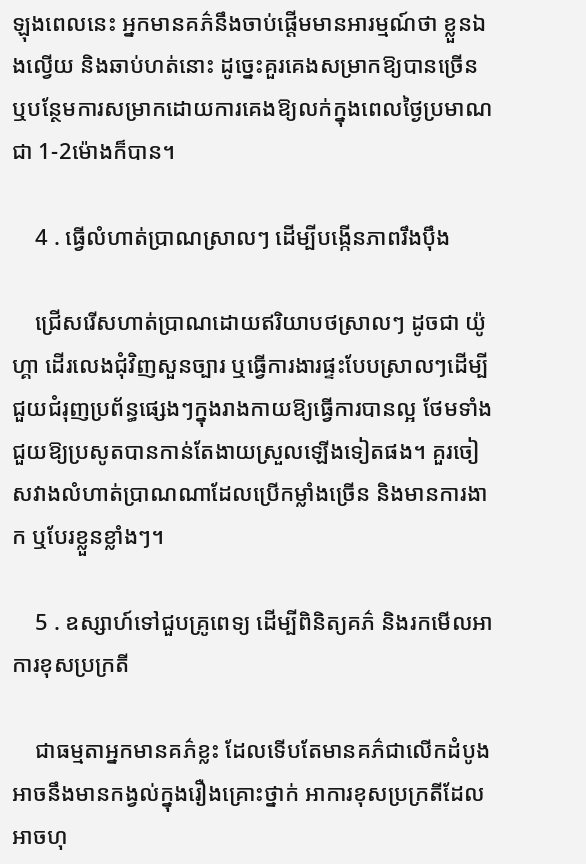ឡុងពេលនេះ អ្នកមានគភ៌នឹងចាប់ផ្តើមមានអារម្មណ៍ថា ខ្លួនឯងល្វើយ និងឆាប់ហត់នោះ ដូច្នេះគួរគេងសម្រាកឱ្យបានច្រើន ឬបន្ថែមការសម្រាកដោយការគេងឱ្យលក់ក្នុងពេលថ្ងៃប្រមាណជា 1-2ម៉ោងក៏បាន។

    4 . ធ្វើលំហាត់ប្រាណស្រាលៗ ដើម្បីបង្កើនភាពរឹងប៉ឹង

    ជ្រើសរើសហាត់ប្រាណដោយឥរិយាបថស្រាលៗ ដូចជា យ៉ូហ្គា ដើរលេងជុំវិញសួនច្បារ ឬធ្វើការងារផ្ទះបែបស្រាលៗដើម្បីជួយជំរុញប្រព័ន្ធផ្សេងៗក្នុងរាងកាយឱ្យធ្វើការបានល្អ ថែមទាំងជួយឱ្យប្រសូតបានកាន់តែងាយស្រួលឡើងទៀតផង។ គួរចៀសវាងលំហាត់ប្រាណណាដែលប្រើកម្លាំងច្រើន និងមានការងាក ឬបែរខ្លួនខ្លាំងៗ។

    5 . ឧស្សាហ៍ទៅជួបគ្រូពេទ្យ ដើម្បីពិនិត្យគភ៌ និងរកមើលអាការខុសប្រក្រតី

    ជាធម្មតាអ្នកមានគភ៌ខ្លះ ដែលទើបតែមានគភ៌ជាលើកដំបូងអាចនឹងមានកង្វល់ក្នុងរឿងគ្រោះថ្នាក់ អាការខុសប្រក្រតីដែលអាចហុ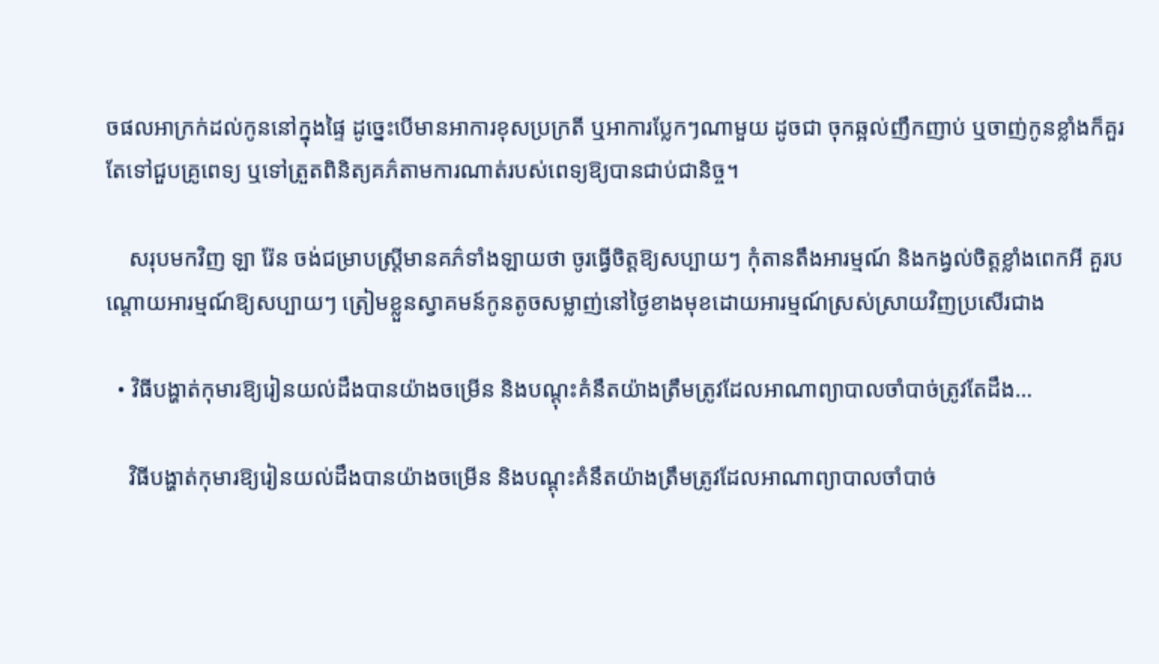ចផលអាក្រក់ដល់កូននៅក្នុងផ្ទៃ ដូច្នេះបើមានអាការខុសប្រក្រតី ឬអាការប្លែកៗណាមួយ ដូចជា ចុកឆ្អល់ញឹកញាប់ ឬចាញ់កូនខ្លាំងក៏គួរតែទៅជួបគ្រូពេទ្យ ឬទៅត្រួតពិនិត្យគភ៌តាមការណាត់របស់ពេទ្យឱ្យបានជាប់ជានិច្ច។

    សរុបមកវិញ ឡា រ៉ែន ចង់ជម្រាបស្រ្តីមានគភ៌ទាំងឡាយថា ចូរធ្វើចិត្តឱ្យសប្បាយៗ កុំតានតឹងអារម្មណ៍ និងកង្វល់ចិត្តខ្លាំងពេកអី គួរបណ្តោយអារម្មណ៍ឱ្យសប្បាយៗ ត្រៀមខ្លួនស្វាគមន៍កូនតូចសម្លាញ់នៅថ្ងៃខាងមុខដោយអារម្មណ៍ស្រស់ស្រាយវិញប្រសើរជាង

  • វិធីបង្ហាត់កុមារឱ្យរៀនយល់ដឹងបានយ៉ាងចម្រើន និងបណ្ដុះគំនឹតយ៉ាងត្រឹមត្រូវដែលអាណាព្យាបាលចាំបាច់ត្រូវតែដឹង…

    វិធីបង្ហាត់កុមារឱ្យរៀនយល់ដឹងបានយ៉ាងចម្រើន និងបណ្ដុះគំនឹតយ៉ាងត្រឹមត្រូវដែលអាណាព្យាបាលចាំបាច់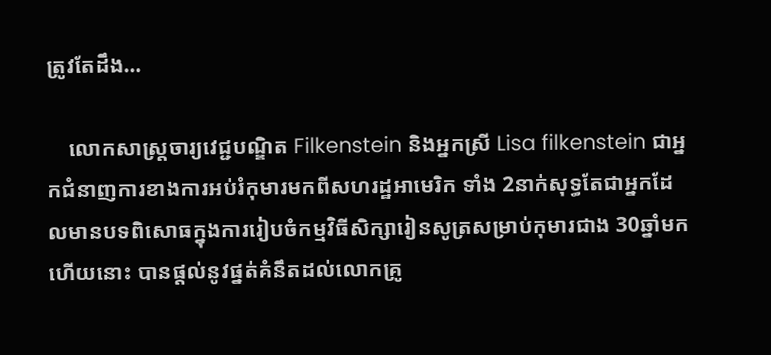ត្រូវតែដឹង…

    លោកសាស្រ្តចារ្យវេជ្ជបណ្ឌិត Filkenstein និងអ្នកស្រី Lisa filkenstein ជាអ្នកជំនាញការខាងការអប់រំកុមារមកពីសហរដ្ឋអាមេរិក ទាំង 2នាក់សុទ្ធតែជាអ្នកដែលមានបទពិសោធក្នុងការរៀបចំកម្មវិធីសិក្សារៀនសូត្រសម្រាប់កុមារជាង 30ឆ្នាំមកហើយនោះ បានផ្តល់នូវផ្នត់គំនឹតដល់លោកគ្រូ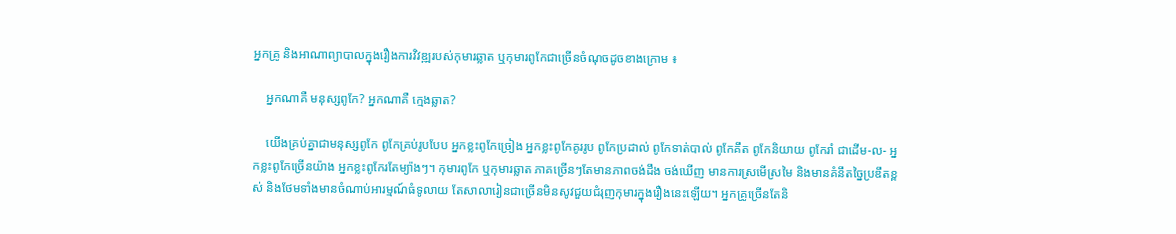អ្នកគ្រូ និងអាណាព្យាបាលក្នុងរឿងការវិវឌ្ឍរបស់កុមារឆ្លាត ឬកុមារពូកែជាច្រើនចំណុចដូចខាងក្រោម ៖

    អ្នកណាគឺ មនុស្សពូកែ? អ្នកណាគឺ ក្មេងឆ្លាត?

    យើងគ្រប់គ្នាជាមនុស្សពូកែ ពូកែគ្រប់រូបបែប អ្នកខ្លះពូកែច្រៀង អ្នកខ្លះពូកែគូររូប ពូកែប្រដាល់ ពូកែទាត់បាល់ ពូកែគឹត ពូកែនិយាយ ពូកែរាំ ជាដើម-ល- អ្នកខ្លះពូកែច្រើនយ៉ាង អ្នកខ្លះពូកែរតែម្យ៉ាងៗ។ កុមារពូកែ ឬកុមារឆ្លាត ភាគច្រើនៗតែមានភាពចង់ដឹង ចង់ឃើញ មានការស្រមើស្រមៃ និងមានគំនឹតច្នៃប្រឌឹតខ្ពស់ និងថែមទាំងមានចំណាប់អារម្មណ៍ធំទូលាយ តែសាលារៀនជាច្រើនមិនសូវជួយជំរុញកុមារក្នុងរឿងនេះឡើយ។ អ្នកគ្រូច្រើនតែនិ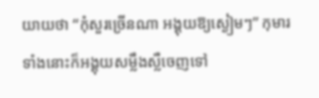យាយថា “កុំសួរច្រើនណា អង្គុយឱ្យស្ងៀមៗ” កុមារទាំងនោះក៏អង្គុយសម្លឹងស្លឺចេញទៅ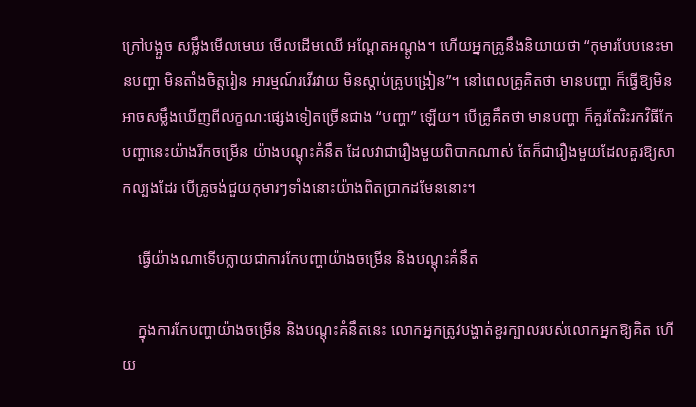ក្រៅបង្អួច សម្លឹងមើលមេឃ មើលដើមឈើ អណ្តែតអណ្តូង។ ហើយអ្នកគ្រូនឹងនិយាយថា “កុមារបែបនេះមានបញ្ហា មិនតាំងចិត្តរៀន អារម្មណ៍រវើរវាយ មិនស្តាប់គ្រូបង្រៀន”។ នៅពេលគ្រូគិតថា មានបញ្ហា ក៏ធ្វើឱ្យមិនអាចសម្លឹងឃើញពីលក្ខណ:ផ្សេងទៀតច្រើនជាង “បញ្ហា” ឡើយ។ បើគ្រូគឹតថា មានបញ្ហា ក៏គួរតែរិះរកវិធីកែបញ្ហានេះយ៉ាងរីកចម្រើន យ៉ាងបណ្តុះគំនឹត ដែលវាជារឿងមួយពិបាកណាស់ តែក៏ជារឿងមួយដែលគួរឱ្យសាកល្បងដែរ បើគ្រូចង់ជួយកុមារៗទាំងនោះយ៉ាងពិតប្រាកដមែននោះ។

    ធ្វើយ៉ាងណាទើបក្លាយជាការកែបញ្ហាយ៉ាងចម្រើន និងបណ្តុះគំនឹត

    ក្នុងការកែបញ្ហាយ៉ាងចម្រើន និងបណ្តុះគំនឹតនេះ លោកអ្នកត្រូវបង្ហាត់ខួរក្បាលរបស់លោកអ្នកឱ្យគិត ហើយ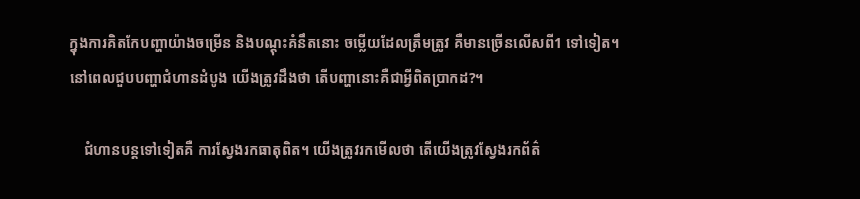ក្នុងការគិតកែបញ្ហាយ៉ាងចម្រើន និងបណ្តុះគំនឹតនោះ ចម្លើយដែលត្រឹមត្រូវ គឺមានច្រើនលើសពី1 ទៅទៀត។ នៅពេលជួបបញ្ហាជំហានដំបូង យើងត្រូវដឹងថា តើបញ្ហានោះគឺជាអ្វីពិតប្រាកដ?។

    ជំហានបន្តទៅទៀតគឺ ការស្វែងរកធាតុពិត។ យើងត្រូវរកមើលថា តើយើងត្រូវស្វែងរកព័ត៌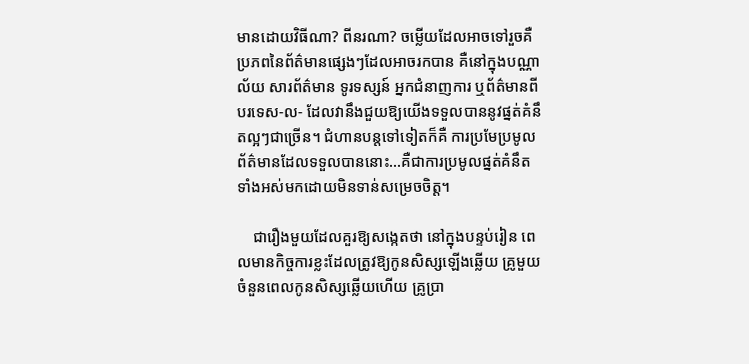មានដោយវិធីណា? ពីនរណា? ចម្លើយដែលអាចទៅរួចគឺ ប្រភពនៃព័ត៌មានផ្សេងៗដែលអាចរកបាន គឺនៅក្នុងបណ្ណាល័យ សារព័ត៌មាន ទូរទស្សន៍ អ្នកជំនាញការ ឬព័ត៌មានពីបរទេស-ល- ដែលវានឹងជួយឱ្យយើងទទួលបាននូវផ្នត់គំនឹតល្អៗជាច្រើន។ ជំហានបន្តទៅទៀតក៏គឺ ការប្រមែប្រមូលព័ត៌មានដែលទទួលបាននោះ…គឺជាការប្រមូលផ្នត់គំនឹតទាំងអស់មកដោយមិនទាន់សម្រេចចិត្ត។

    ជារឿងមួយដែលគួរឱ្យសង្កេតថា នៅក្នុងបន្ទប់រៀន ពេលមានកិច្ចការខ្លះដែលត្រូវឱ្យកូនសិស្សឡើងឆ្លើយ គ្រូមួយចំនួនពេលកូនសិស្សឆ្លើយហើយ គ្រូប្រា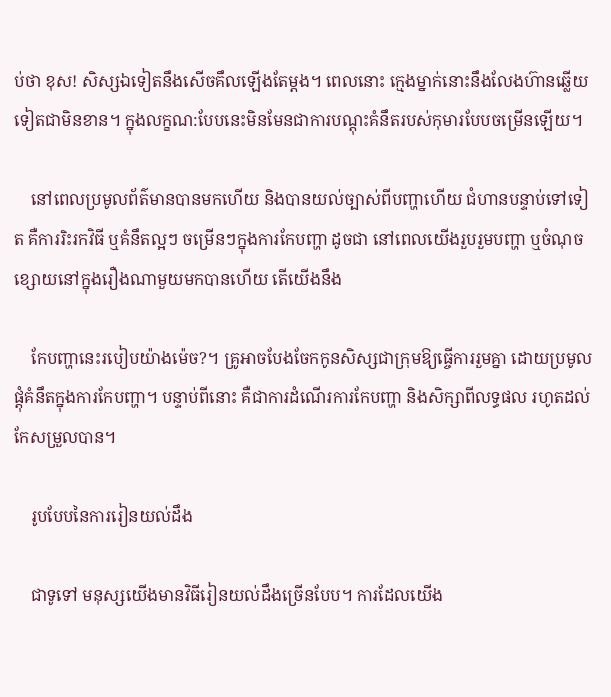ប់ថា ខុស! សិស្សឯទៀតនឹងសើចគឹលឡើងតែម្ដង។ ពេលនោះ ក្មេងម្នាក់នោះនឹងលែងហ៊ានឆ្លើយទៀតជាមិនខាន។ ក្នុងលក្ខណ:បែបនេះមិនមែនជាការបណ្តុះគំនឹតរបស់កុមារបែបចម្រើនឡើយ។

    នៅពេលប្រមូលព័ត៌មានបានមកហើយ និងបានយល់ច្បាស់ពីបញ្ហាហើយ ជំហានបន្ទាប់ទៅទៀត គឺការរិះរកវិធី ឬគំនឹតល្អៗ ចម្រើនៗក្នុងការកែបញ្ហា ដូចជា នៅពេលយើងរួបរួមបញ្ហា ឬចំណុចខ្សោយនៅក្នុងរឿងណាមួយមកបានហើយ តើយើងនឹង

    កែបញ្ហានេះរបៀបយ៉ាងម៉េច?។ គ្រូអាចបែងចែកកូនសិស្សជាក្រុមឱ្យធ្ចើការរួមគ្នា ដោយប្រមូលផ្តុំគំនឹតក្នុងការកែបញ្ហា។ បន្ទាប់ពីនោះ គឺជាការដំណើរការកែបញ្ហា និងសិក្សាពីលទ្ធផល រហូតដល់កែសម្រួលបាន។

    រូបបែបនៃការរៀនយល់ដឹង

    ជាទូទៅ មនុស្សយើងមានវិធីរៀនយល់ដឹងច្រើនបែប។ ការដែលយើង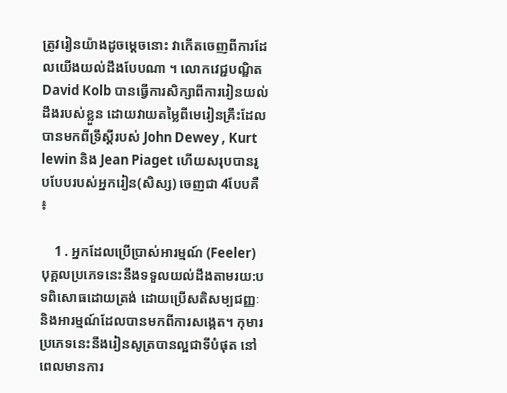ត្រូវរៀនយ៉ាងដូចម្តេចនោះ វាកើតចេញពីការដែលយើងយល់ដឹងបែបណា ។ លោកវេជ្ជបណ្ឌិត David Kolb បានធ្វើការសិក្សាពីការរៀនយល់ដឹងរបស់ខ្លួន ដោយវាយតម្លៃពីមេរៀនគ្រឹះដែលបានមកពីទ្រឹស្តីរបស់ John Dewey , Kurt lewin និង Jean Piaget ហើយសរុបបានរូបបែបរបស់អ្នករៀន(សិស្ស) ចេញជា 4បែបគឺ ៖

    1 . អ្នកដែលប្រើប្រាស់អារម្មណ៍ (Feeler) បុគ្គលប្រភេទនេះនឹងទទួលយល់ដឹងតាមរយ:បទពិសោធដោយត្រង់ ដោយប្រើសតិសម្បជញ្ញៈ និងអារម្មណ៍ដែលបានមកពីការសង្កេត។ កុមារប្រភេទនេះនឹងរៀនសូត្របានល្អជាទីបំផុត នៅពេលមានការ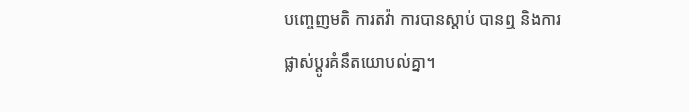បញ្ចេញមតិ ការតវ៉ា ការបានស្តាប់ បានឮ និងការផ្លាស់ប្តូរគំនឹតយោបល់គ្នា។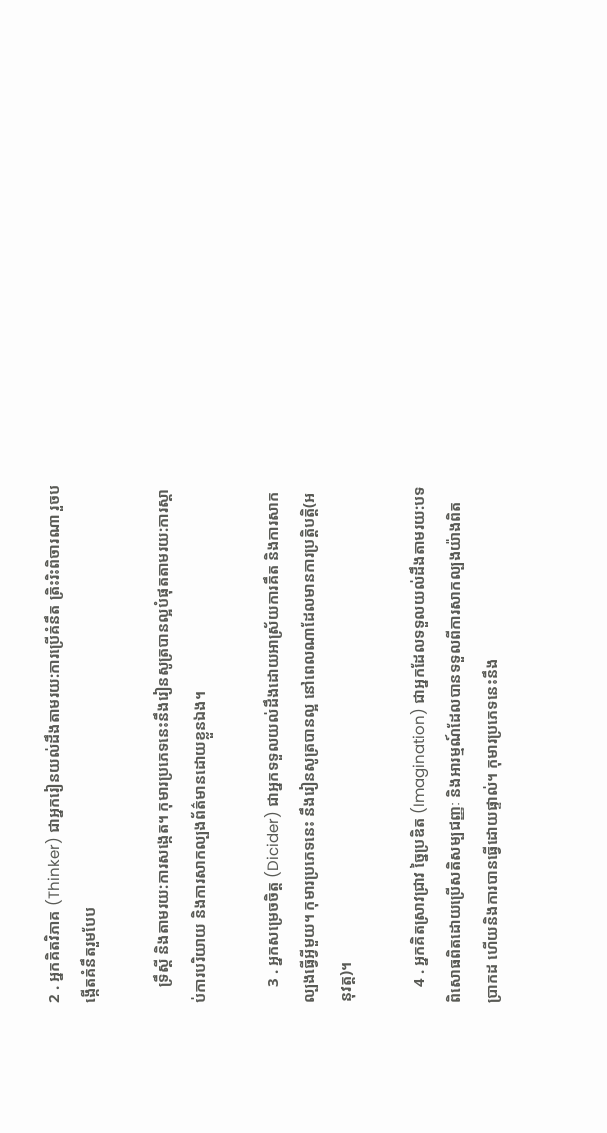2 . អ្នកគិតវិភាគ (Thinker) ជាអ្នករៀនយល់ដឹងតាមរយ:ការប្រើគំនឹត ត្រិះរិះពិចារណា រួចបង្កើតគំនឹតរួមបែប

    ទ្រឹស្តី និងតាមរយ:ការសង្កេត។ កុមារប្រភេទនេះនឹងរៀនសូត្របានល្អបំផុតតាមរយ:ការស្តាប់ការបរិយាយ និងការសាកល្បងព័ត៌មានដោយខ្លួនឯង។

    3 . អ្នកសម្រេចចិត្ត (Dicider) ជាអ្នកទទួលយល់ដឹងដោយអាស្រ័យការគឹត និងការសាកល្បងធ្វើអ្វីមួយ។ កុមារប្រភេទនេះ នឹងរៀនសូត្របានល្អ នៅពេលណាដែលមានការប្រត្តិបត្តិ(អនុវត្ត)។

    4 . អ្នកគិតស្រាវជ្រាវ ច្នៃប្រឌិត (Imagination) ជាអ្នកដែលទទួលយល់ដឹងតាមរយ:បទពិសោធពិតដោយប្រើសតិសម្បជញ្ញៈ និងអារម្មណ៍ដែលបានទទួលពីការសាកល្បងយ៉ាងពិតប្រាកដ ហើយនិងការបានធ្វើដោយផ្ទាល់។ កុមារប្រភេទនេះនឹង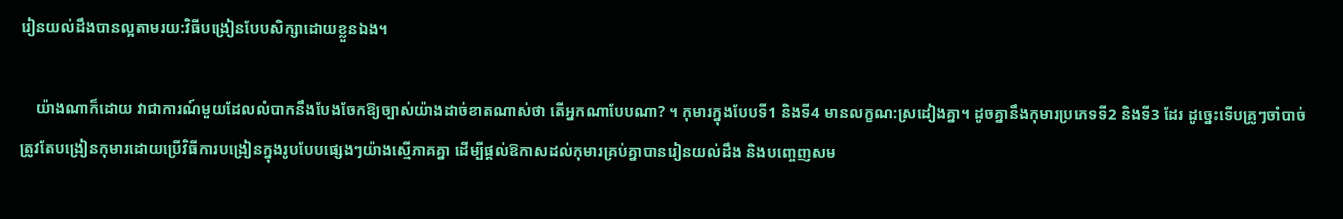រៀនយល់ដឹងបានល្អតាមរយ:វិធីបង្រៀនបែបសិក្សាដោយខ្លួនឯង។

    យ៉ាងណាក៏ដោយ វាជាការណ៍មួយដែលលំបាកនឹងបែងចែកឱ្យច្បាស់យ៉ាងដាច់ខាតណាស់ថា តើអ្នកណាបែបណា? ។ កុមារក្នុងបែបទី1 និងទី4 មានលក្ខណ:ស្រដៀងគ្នា។ ដូចគ្នានឹងកុមារប្រភេទទី2 និងទី3 ដែរ ដូច្នេះទើបគ្រូៗចាំបាច់ត្រូវតែបង្រៀនកុមារដោយប្រើវិធីការបង្រៀនក្នុងរូបបែបផ្សេងៗយ៉ាងស្មើភាគគ្នា ដើម្បីផ្តល់ឱកាសដល់កុមារគ្រប់គ្នាបានរៀនយល់ដឹង និងបញ្ចេញសម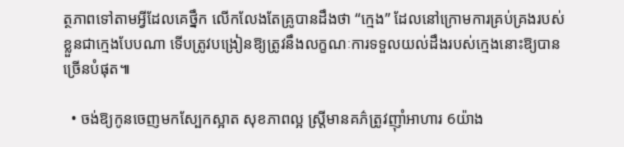ត្ថភាពទៅតាមអ្វីដែលគេថ្នឹក លើកលែងតែគ្រូបានដឹងថា “ក្មេង” ដែលនៅក្រោមការគ្រប់គ្រងរបស់ខ្លួនជាក្មេងបែបណា ទើបត្រូវបង្រៀនឱ្យត្រូវនឹងលក្ខណៈការទទួលយល់ដឹងរបស់ក្មេងនោះឱ្យបានច្រើនបំផុត៕

  • ចង់ឱ្យកូនចេញមកស្បែកស្អាត សុខភាពល្អ ស្រ្តីមានគភ៌ត្រូវញ៉ាំអាហារ 6យ៉ាង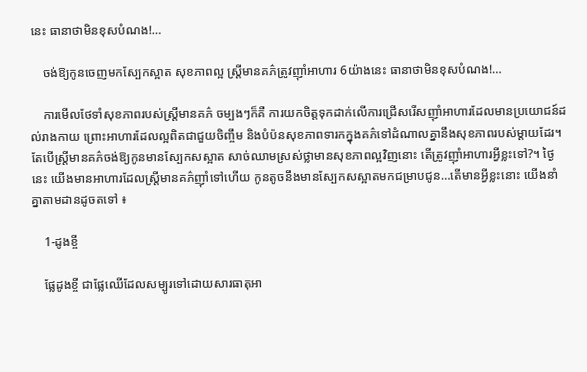នេះ ធានាថាមិនខុសបំណង!…

    ចង់ឱ្យកូនចេញមកស្បែកស្អាត សុខភាពល្អ ស្រ្តីមានគភ៌ត្រូវញ៉ាំអាហារ 6យ៉ាងនេះ ធានាថាមិនខុសបំណង!…

    ការមើលថែទាំសុខភាពរបស់ស្រ្តីមានគភ៌ ចម្បងៗក៏គឺ ការយកចិត្តទុកដាក់លើការជ្រើសរើសញ៉ាំអាហារដែលមានប្រយោជន៍ដល់រាងកាយ ព្រោះអាហារដែលល្អពិតជាជួយចិញ្ចឹម និងបំប៉នសុខភាពទារកក្នុងគភ៌ទៅដំណាលគ្នានឹងសុខភាពរបស់ម្ដាយដែរ។ តែបើស្រ្តីមានគភ៌ចង់ឱ្យកូនមានស្បែកសស្អាត សាច់ឈាមស្រស់ថ្លាមានសុខភាពល្អវិញនោះ តើត្រូវញ៉ាំអាហារអ្វីខ្លះទៅ?។ ថ្ងៃនេះ យើងមានអាហារដែលស្រ្តីមានគភ៌ញ៉ាំទៅហើយ កូនតូចនឹងមានស្បែកសស្អាតមកជម្រាបជូន…តើមានអ្វីខ្លះនោះ យើងនាំគ្នាតាមដានដូចតទៅ ៖

    1-ដូងខ្ចី

    ផ្លែដូងខ្ចី ជាផ្លែឈើដែលសម្បូរទៅដោយសារធាតុអា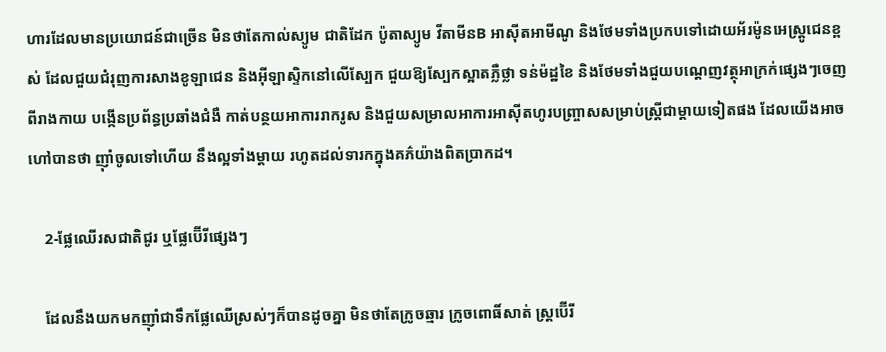ហារដែលមានប្រយោជន៍ជាច្រើន មិនថាតែកាល់ស្យូម ជាតិដែក ប៉ូតាស្យូម វីតាមីនB អាស៊ីតអាមីណូ និងថែមទាំងប្រកបទៅដោយអ័រម៉ូនអេស្រ្តូជេនខ្ពស់ ដែលជួយជំរុញការសាងខូឡាជេន និងអ៊ីឡាស្ទិកនៅលើស្បែក ជួយឱ្យស្បែកស្អាតភ្លឺថ្លា ទន់ម៉ដ្ឋខៃ និងថែមទាំងជួយបណ្ដេញវត្ថុអាក្រក់ផ្សេងៗចេញពីរាងកាយ បង្កើនប្រព័ន្ធប្រឆាំងជំងឺ កាត់បន្ថយអាការរាករូស និងជួយសម្រាលអាការអាស៊ីតហូរបញ្រ្ចាសសម្រាប់ស្រ្តីជាម្ដាយទៀតផង ដែលយើងអាចហៅបានថា ញ៉ាំចូលទៅហើយ នឹងល្អទាំងម្ដាយ រហូតដល់ទារកក្នុងគភ៌យ៉ាងពិតប្រាកដ។

    2-ផ្លែឈើរសជាតិជូរ ឬផ្លែប៊ើរីផ្សេងៗ

    ដែលនឹងយកមកញ៉ាំជាទឹកផ្លែឈើស្រស់ៗក៏បានដូចគ្នា មិនថាតែក្រូចឆ្មារ ក្រូចពោធិ៍សាត់ ស្រ្តប៊ើរី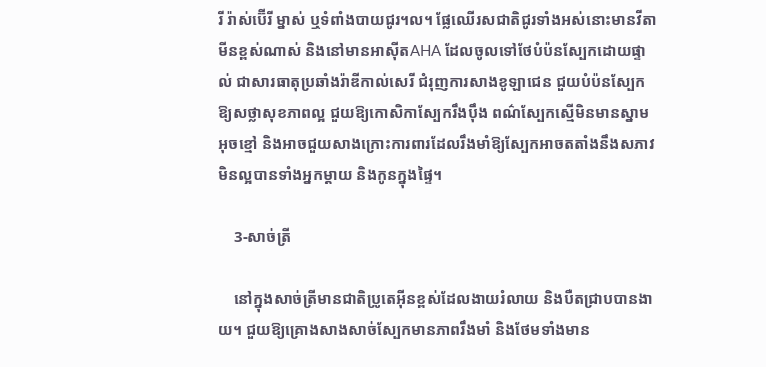រី រ៉ាស់ប៊ើរី ម្នាស់ ឬទំពាំងបាយជូរ។ល។ ផ្លែឈើរសជាតិជូរទាំងអស់នោះមានវីតាមីនខ្ពស់ណាស់ និងនៅមានអាស៊ីតAHA ដែលចូលទៅថែបំប៉នស្បែកដោយផ្ទាល់ ជាសារធាតុប្រឆាំងរ៉ាឌីកាល់សេរី ជំរុញការសាងខូឡាជេន ជួយបំប៉នស្បែកឱ្យសថ្លាសុខភាពល្អ ជួយឱ្យកោសិកាស្បែករឹងប៉ឹង ពណ៌ស្បែកស្មើមិនមានស្នាមអុចខ្មៅ និងអាចជួយសាងក្រោះការពារដែលរឹងមាំឱ្យស្បែកអាចតតាំងនឹងសភាវមិនល្អបានទាំងអ្នកម្ដាយ និងកូនក្នុងផ្ទៃ។

    3-សាច់ត្រី

    នៅក្នុងសាច់ត្រីមានជាតិប្រូតេអ៊ីនខ្ពស់ដែលងាយរំលាយ និងបឺតជ្រាបបានងាយ។ ជួយឱ្យគ្រោងសាងសាច់ស្បែកមានភាពរឹងមាំ និងថែមទាំងមាន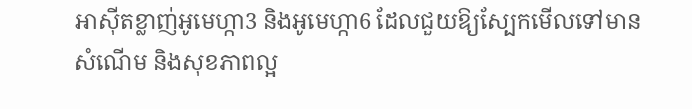អាស៊ីតខ្លាញ់អូមេហ្កា3 និងអូមេហ្កា6 ដែលជួយឱ្យស្បែកមើលទៅមានសំណើម និងសុខភាពល្អ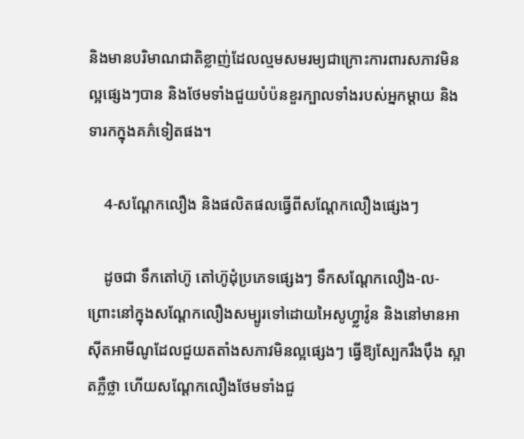និងមានបរិមាណជាតិខ្លាញ់ដែលល្មមសមរម្យជាក្រោះការពារសភាវមិនល្អផ្សេងៗបាន និងថែមទាំងជួយបំប៉នខួរក្បាលទាំងរបស់អ្នកម្ដាយ និងទារកក្នុងគភ៌ទៀតផង។

    4-សណ្ដែកលឿង និងផលិតផលធ្វើពីសណ្ដែកលឿងផ្សេងៗ

    ដូចជា ទឹកតៅហ៊ូ តៅហ៊ូដុំប្រភេទផ្សេងៗ ទឹកសណ្ដែកលឿង-ល- ព្រោះនៅក្នុងសណ្ដែកលឿងសម្បូរទៅដោយអៃសូហ្វ្លាវ៉ូន និងនៅមានអាស៊ីតអាមីណូដែលជួយតតាំងសភាវមិនល្អផ្សេងៗ ធ្វើឱ្យស្បែករឹងប៉ឹង ស្អាតភ្លឺថ្លា ហើយសណ្ដែកលឿងថែមទាំងជួ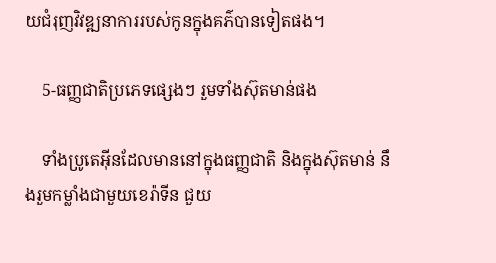យជំរុញវិវឌ្ឍនាការរបស់កូនក្នុងគភ៌បានទៀតផង។

    5-ធញ្ញជាតិប្រភេទផ្សេងៗ រួមទាំងស៊ុតមាន់ផង

    ទាំងប្រូតេអ៊ីនដែលមាននៅក្នុងធញ្ញជាតិ និងក្នុងស៊ុតមាន់ នឹងរួមកម្លាំងជាមួយខេរ៉ាទីន ជួយ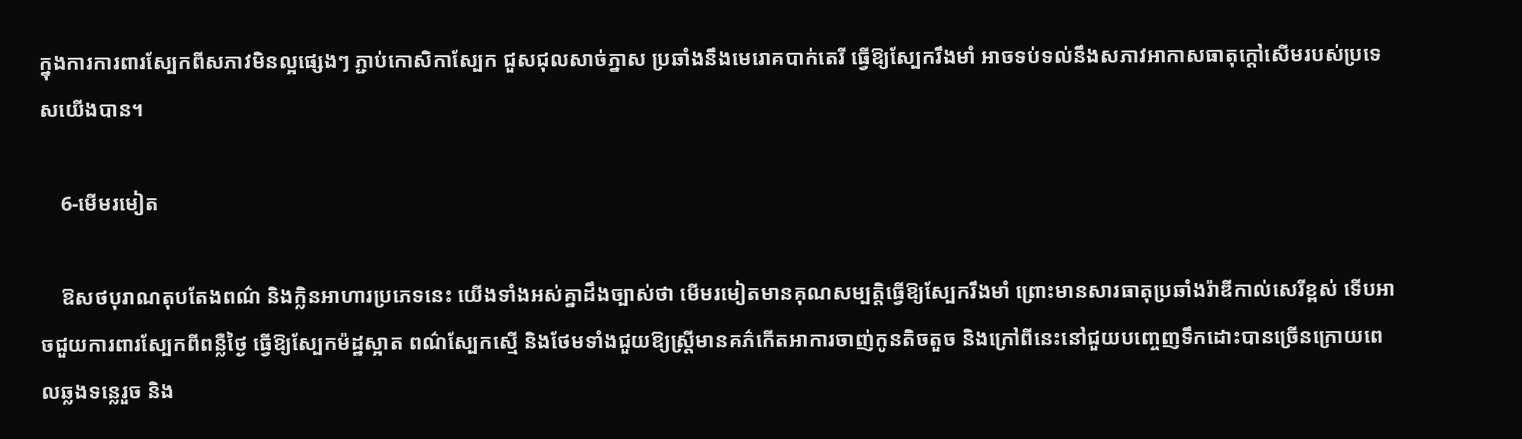ក្នុងការការពារស្បែកពីសភាវមិនល្អផ្សេងៗ ភ្ជាប់កោសិកាស្បែក ជួសជុលសាច់ភ្នាស ប្រឆាំងនឹងមេរោគបាក់តេរី ធ្វើឱ្យស្បែករឹងមាំ អាចទប់ទល់នឹងសភាវអាកាសធាតុក្ដៅសើមរបស់ប្រទេសយើងបាន។

    6-មើមរមៀត

    ឱសថបុរាណតុបតែងពណ៌ និងក្លិនអាហារប្រភេទនេះ យើងទាំងអស់គ្នាដឹងច្បាស់ថា មើមរមៀតមានគុណសម្បត្តិធ្វើឱ្យស្បែករឹងមាំ ព្រោះមានសារធាតុប្រឆាំងរ៉ាឌីកាល់សេរីខ្ពស់ ទើបអាចជួយការពារស្បែកពីពន្លឺថ្ងៃ ធ្វើឱ្យស្បែកម៉ដ្ឋស្អាត ពណ៌ស្បែកស្មើ និងថែមទាំងជួយឱ្យស្រ្តីមានគភ៌កើតអាការចាញ់កូនតិចតួច និងក្រៅពីនេះនៅជួយបញ្ចេញទឹកដោះបានច្រើនក្រោយពេលឆ្លងទន្លេរួច និង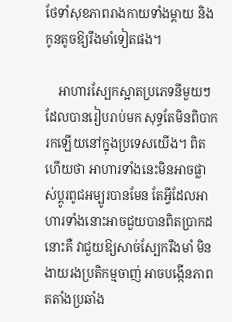ថែទាំសុខភាពរាងកាយទាំងម្ដាយ និងកូនតូចឱ្យរឹងមាំទៀតផង។

    អាហារស្បែកស្អាតប្រភេទនីមួយៗដែលបានរៀបរាប់មក សុទ្ធតែមិនពិបាករកឡើយនៅក្នុងប្រទេសយើង។ ពិតហើយថា អាហារទាំងនេះមិនអាចផ្លាស់ប្ដូរពូជអម្បូរបានមែន តែអ្វីដែលអាហារទាំងនោះអាចជួយបានពិតប្រាកដនោះគឺ វាជួយឱ្យសាច់ស្បែករឹងមាំ មិនងាយរងប្រតិកម្មចាញ់ អាចបង្កើនភាពតតាំងប្រឆាំង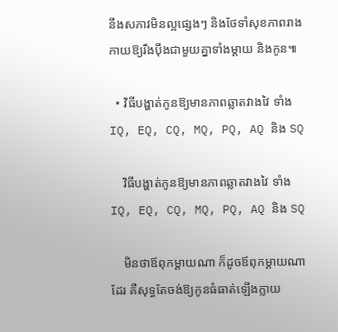នឹងសភាវមិនល្អផ្សេងៗ និងថែទាំសុខភាពរាងកាយឱ្យរឹងប៉ឹងជាមួយគ្នាទាំងម្ដាយ និងកូន៕

  • វិធីបង្ហាត់កូនឱ្យមានភាពឆ្លាតវាងវៃ ទាំង IQ, EQ, CQ, MQ, PQ, AQ និង SQ

    វិធីបង្ហាត់កូនឱ្យមានភាពឆ្លាតវាងវៃ ទាំង IQ, EQ, CQ, MQ, PQ, AQ និង SQ

    មិនថាឪពុកម្ដាយណា ក៏ដូចឪពុកម្ដាយណាដែរ គឺសុទ្ធតែចង់ឱ្យកូនធំធាត់ឡើងក្លាយ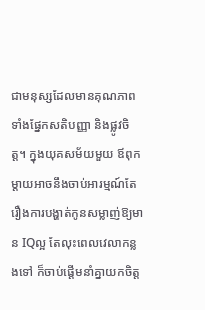ជាមនុស្សដែលមានគុណភាព ទាំងផ្នែកសតិបញ្ញា និងផ្លូវចិត្ត។ ក្នុងយុគសម័យមួយ ឪពុកម្ដាយអាចនឹងចាប់អារម្មណ៍តែរឿងការបង្ហាត់កូនសម្លាញ់ឱ្យមាន IQល្អ តែលុះពេលវេលាកន្លងទៅ ក៏ចាប់ផ្ដើមនាំគ្នាយកចិត្ត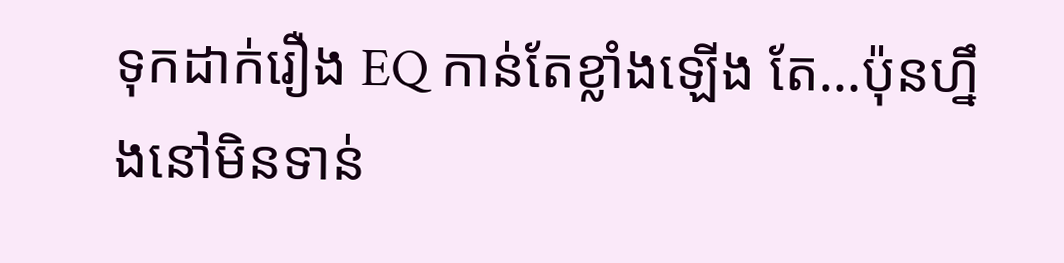ទុកដាក់រឿង EQ កាន់តែខ្លាំងឡើង តែ…ប៉ុនហ្នឹងនៅមិនទាន់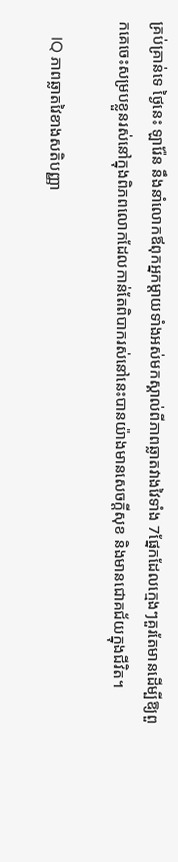គ្រប់គ្រាន់ទេ ថ្ងៃនេះ ឡារ៉ែន នឹងនាំលោកឪពុកអ្នកម្ដាយទាំងអស់មកស្គាល់ពីភាពឆ្លាតវាងវៃទាំង 7ផ្នែកដែលក្មេងៗគួរតែមានដើម្បីឱ្យពួកគេចេះសម្របខ្លួនរស់នៅក្នុងពិភពលោកដែលកាន់តែពិបាករស់នៅនេះបានយ៉ាងមានសេចក្ដីសុខ និងមានជោគជ័យក្នុងជីវិត។

    IQ ភាពឆ្លាតវៃខាងសតិបញ្ញា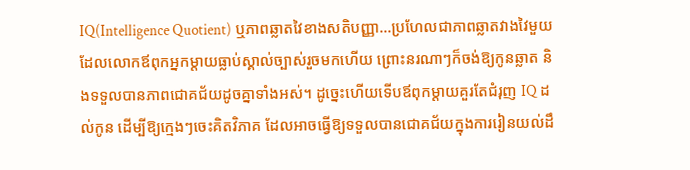IQ(Intelligence Quotient) ឬភាពឆ្លាតវៃខាងសតិបញ្ញា…ប្រហែលជាភាពឆ្លាតវាងវៃមួយដែលលោកឪពុកអ្នកម្ដាយធ្លាប់ស្គាល់ច្បាស់រួចមកហើយ ព្រោះនរណាៗក៏ចង់ឱ្យកូនឆ្លាត និងទទួលបានភាពជោគជ័យដូចគ្នាទាំងអស់។ ដូច្នេះហើយទើបឪពុកម្ដាយគួរតែជំរុញ IQ ដល់កូន ដើម្បីឱ្យក្មេងៗចេះគិតវិភាគ ដែលអាចធ្វើឱ្យទទួលបានជោគជ័យក្នុងការរៀនយល់ដឹ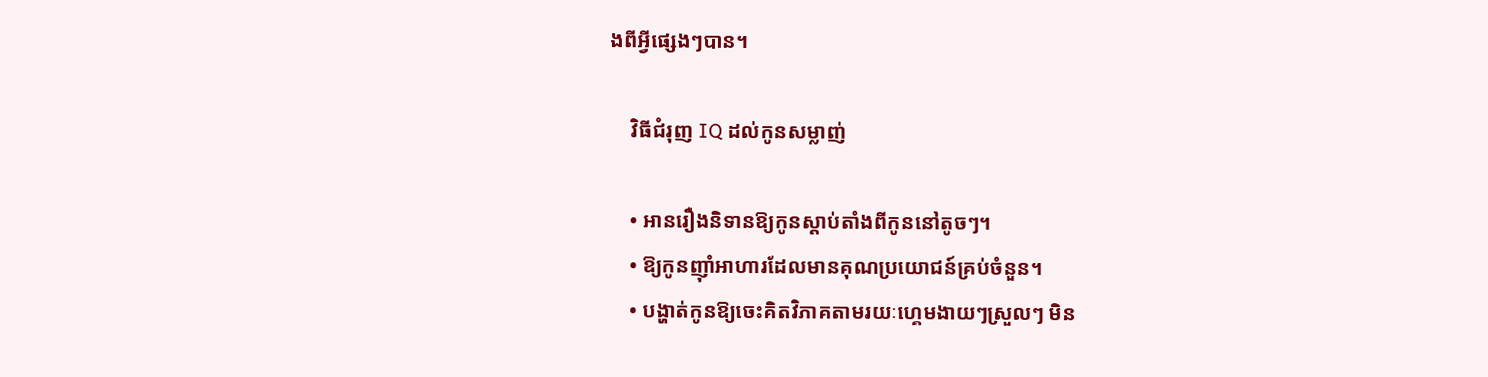ងពីអ្វីផ្សេងៗបាន។

    វិធីជំរុញ IQ ដល់កូនសម្លាញ់

    • អានរឿងនិទានឱ្យកូនស្ដាប់តាំងពីកូននៅតូចៗ។
    • ឱ្យកូនញ៉ាំអាហារដែលមានគុណប្រយោជន៍គ្រប់ចំនួន។
    • បង្ហាត់កូនឱ្យចេះគិតវិភាគតាមរយៈហ្គេមងាយៗស្រួលៗ មិន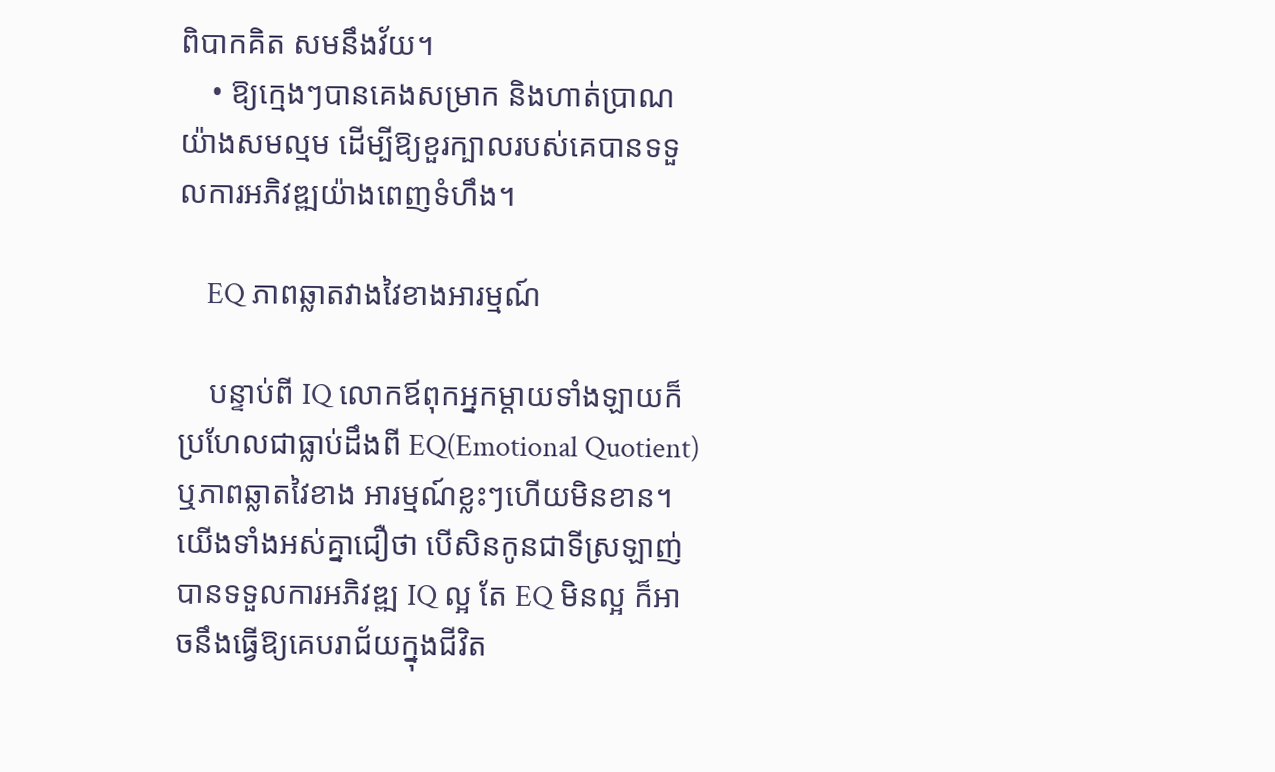ពិបាកគិត សមនឹងវ័យ។
    • ឱ្យក្មេងៗបានគេងសម្រាក និងហាត់ប្រាណយ៉ាងសមល្មម ដើម្បីឱ្យខួរក្បាលរបស់គេបានទទួលការអភិវឌ្ឍយ៉ាងពេញទំហឹង។

    EQ ភាពឆ្លាតវាងវៃខាងអារម្មណ៍

    បន្ទាប់ពី IQ លោកឪពុកអ្នកម្ដាយទាំងឡាយក៏ប្រហែលជាធ្លាប់ដឹងពី EQ(Emotional Quotient) ឬភាពឆ្លាតវៃខាង អារម្មណ៍ខ្លះៗហើយមិនខាន។ យើងទាំងអស់គ្នាជឿថា បើសិនកូនជាទីស្រឡាញ់បានទទួលការអភិវឌ្ឍ IQ ល្អ តែ EQ មិនល្អ ក៏អាចនឹងធ្វើឱ្យគេបរាជ័យក្នុងជីវិត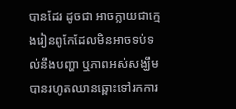បានដែរ ដូចជា អាចក្លាយជាក្មេងរៀនពូកែដែលមិនអាចទប់ទល់នឹងបញ្ហា ឬភាពអស់សង្ឃឹមបានរហូតឈានឆ្ពោះទៅរកការ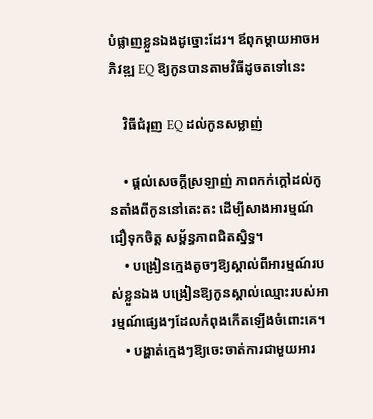បំផ្លាញខ្លួនឯងដូច្នោះដែរ។ ឪពុកម្ដាយអាចអភិវឌ្ឍ EQ ឱ្យកូនបានតាមវិធីដូចតទៅនេះ

    វិធីជំរុញ EQ ដល់កូនសម្លាញ់

    • ផ្ដល់សេចក្ដីស្រឡាញ់ ភាពកក់ក្ដៅដល់កូនតាំងពីកូននៅតេះតះ ដើម្បីសាងអារម្មណ៍ជឿទុកចិត្ត សម្ព័ន្ធភាពជិតស្និទ្ធ។
    • បង្រៀនក្មេងតូចៗឱ្យស្គាល់ពីអារម្មណ៍របស់ខ្លួនឯង បង្រៀនឱ្យកូនស្គាល់ឈ្មោះរបស់អារម្មណ៍ផ្សេងៗដែលកំពុងកើតឡើងចំពោះគេ។
    • បង្ហាត់ក្មេងៗឱ្យចេះចាត់ការជាមួយអារ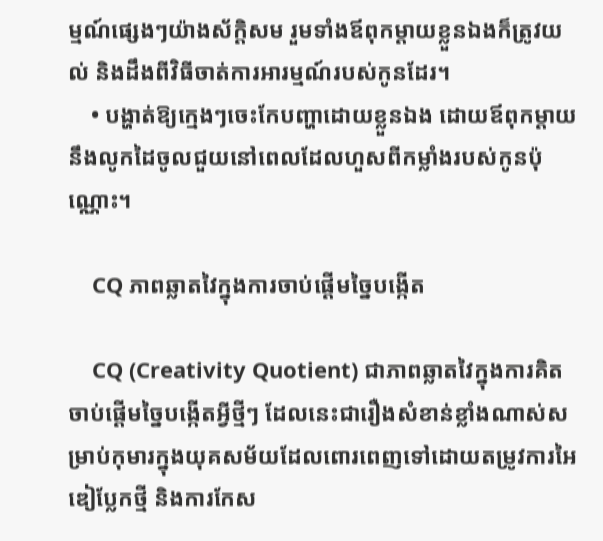ម្មណ៍ផ្សេងៗយ៉ាងស័ក្តិសម រួមទាំងឪពុកម្ដាយខ្លួនឯងក៏ត្រូវយល់ និងដឹងពីវិធីចាត់ការអារម្មណ៍របស់កូនដែរ។
    • បង្ហាត់ឱ្យក្មេងៗចេះកែបញ្ហាដោយខ្លួនឯង ដោយឪពុកម្ដាយនឹងលូកដៃចូលជួយនៅពេលដែលហួសពីកម្លាំងរបស់កូនប៉ុណ្ណោះ។

    CQ ភាពឆ្លាតវៃក្នុងការចាប់ផ្ដើមច្នៃបង្កើត

    CQ (Creativity Quotient) ជាភាពឆ្លាតវៃក្នុងការគិត ចាប់ផ្ដើមច្នៃបង្កើតអ្វីថ្មីៗ ដែលនេះជារឿងសំខាន់ខ្លាំងណាស់សម្រាប់កុមារក្នុងយុគសម័យដែលពោរពេញទៅដោយតម្រូវការអៃឌៀប្លែកថ្មី និងការកែស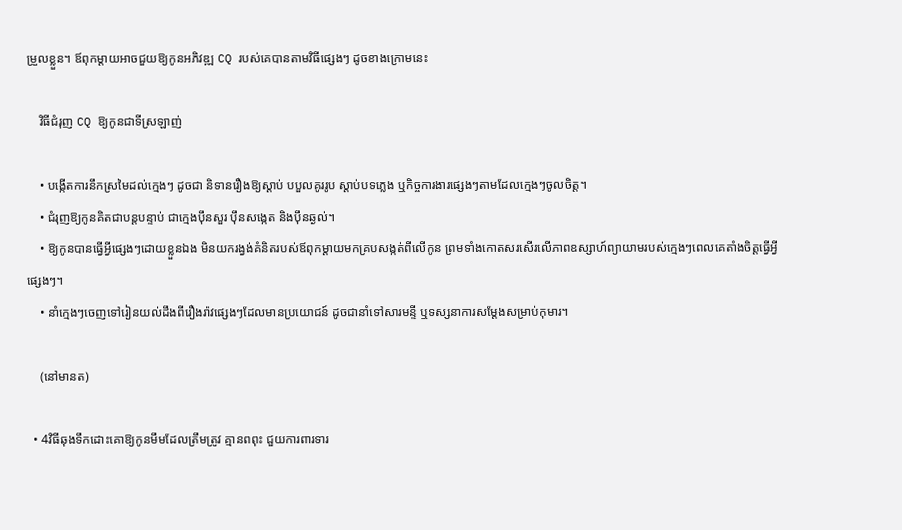ម្រួលខ្លួន។ ឪពុកម្ដាយអាចជួយឱ្យកូនអភិវឌ្ឍ CQ របស់គេបានតាមវិធីផ្សេងៗ ដូចខាងក្រោមនេះ

    វិធីជំរុញ CQ ឱ្យកូនជាទីស្រឡាញ់

    • បង្កើតការនឹកស្រមៃដល់ក្មេងៗ ដូចជា និទានរឿងឱ្យស្ដាប់ បបួលគូររូប ស្ដាប់បទភ្លេង ឬកិច្ចការងារផ្សេងៗតាមដែលក្មេងៗចូលចិត្ត។
    • ជំរុញឱ្យកូនគិតជាបន្តបន្ទាប់ ជាក្មេងប៉ឹនសួរ ប៉ឹនសង្កេត និងប៉ឹនឆ្ងល់។
    • ឱ្យកូនបានធ្វើអ្វីផ្សេងៗដោយខ្លួនឯង មិនយករង្វង់គំនិតរបស់ឪពុកម្ដាយមកគ្របសង្កត់ពីលើកូន ព្រមទាំងកោតសរសើរលើភាពឧស្សាហ៍ព្យាយាមរបស់ក្មេងៗពេលគេតាំងចិត្តធ្វើអ្វីផ្សេងៗ។
    • នាំក្មេងៗចេញទៅរៀនយល់ដឹងពីរឿងរ៉ាវផ្សេងៗដែលមានប្រយោជន៍ ដូចជានាំទៅសារមន្ទី ឬទស្សនាការសម្ដែងសម្រាប់កុមារ។

    (នៅមានត)

  • 4វិធីឆុងទឹកដោះគោឱ្យកូនមឹមដែលត្រឹមត្រូវ គ្មានពពុះ ជួយការពារទារ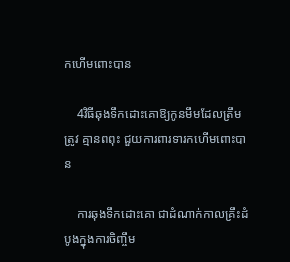កហើមពោះបាន

    4វិធីឆុងទឹកដោះគោឱ្យកូនមឹមដែលត្រឹមត្រូវ គ្មានពពុះ ជួយការពារទារកហើមពោះបាន

    ការឆុងទឹកដោះគោ ជាដំណាក់កាលគ្រឹះដំបូងក្នុងការចិញ្ចឹម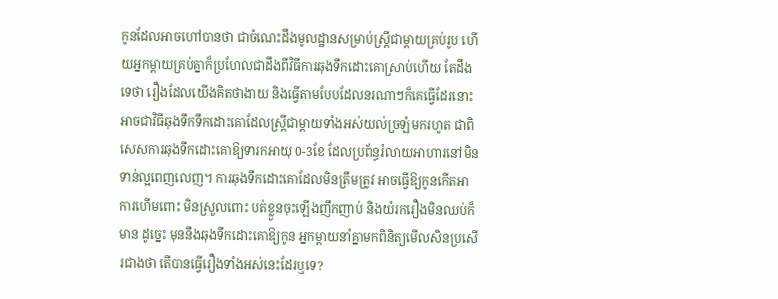កូនដែលអាចហៅបានថា ជាចំណេះដឹងមូលដ្ឋានសម្រាប់ស្រ្តីជាម្ដាយគ្រប់រូប ហើយអ្នកម្ដាយគ្រប់គ្នាក៏ប្រហែលជាដឹងពីវិធីការឆុងទឹកដោះគោស្រាប់ហើយ តែដឹងទេថា រឿងដែលយើងគិតថាងាយ និងធ្វើតាមបែបដែលនរណាៗក៏គេធ្វើដែរនោះ អាចជាវិធីឆុងទឹកទឹកដោះគោដែលស្រ្តីជាម្ដាយទាំងអស់យល់ច្រឡំមករហូត ជាពិសេសការឆុងទឹកដោះគោឱ្យទារកអាយុ 0-3ខែ ដែលប្រព័ន្ធរំលាយអាហារនៅមិនទាន់ល្អពេញលេញ។ ការឆុងទឹកដោះគោដែលមិនត្រឹមត្រូវ អាចធ្វើឱ្យកូនកើតអាការហើមពោះ មិនស្រួលពោះ បត់ខ្លួនចុះឡើងញឹកញាប់ និងយំរករឿងមិនឈប់ក៏មាន ដូច្នេះ មុននឹងឆុងទឹកដោះគោឱ្យកូន អ្នកម្ដាយនាំគ្នាមកពិនិត្យមើលសិនប្រសើរជាងថា តើបានធ្វើរឿងទាំងអស់នេះដែរឬទេ?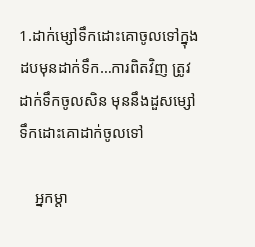1.ដាក់ម្សៅទឹកដោះគោចូលទៅក្នុងដបមុនដាក់ទឹក…ការពិតវិញ ត្រូវដាក់ទឹកចូលសិន មុននឹងដួសម្សៅទឹកដោះគោដាក់ចូលទៅ

    អ្នកម្ដា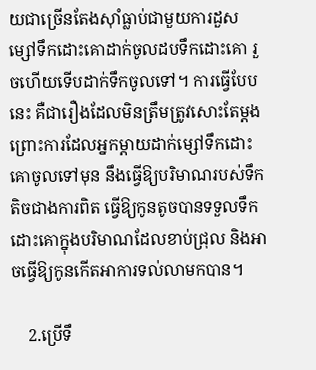យជាច្រើនតែងស៊ាំធ្លាប់ជាមួយការដួសម្សៅទឹកដោះគោដាក់ចូលដបទឹកដោះគោ រួចហើយទើបដាក់ទឹកចូលទៅ។ ការធ្វើបែបនេះ គឺជារឿងដែលមិនត្រឹមត្រូវសោះតែម្ដង ព្រោះការដែលអ្នកម្ដាយដាក់ម្សៅទឹកដោះគោចូលទៅមុន នឹងធ្វើឱ្យបរិមាណរបស់ទឹកតិចជាងការពិត ធ្វើឱ្យកូនតូចបានទទួលទឹកដោះគោក្នុងបរិមាណដែលខាប់ជ្រុល និងអាចធ្វើឱ្យកូនកើតអាការទល់លាមកបាន។

    2.ប្រើទឹ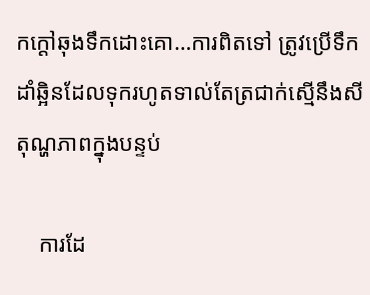កក្ដៅឆុងទឹកដោះគោ…ការពិតទៅ ត្រូវប្រើទឹកដាំឆ្អិនដែលទុករហូតទាល់តែត្រជាក់ស្មើនឹងសីតុណ្ហភាពក្នុងបន្ទប់

    ការដែ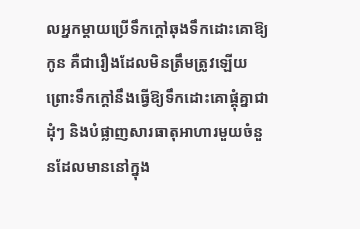លអ្នកម្ដាយប្រើទឹកក្ដៅឆុងទឹកដោះគោឱ្យកូន គឺជារឿងដែលមិនត្រឹមត្រូវឡើយ ព្រោះទឹកក្ដៅនឹងធ្វើឱ្យទឹកដោះគោផ្ដុំគ្នាជាដុំៗ និងបំផ្លាញសារធាតុអាហារមួយចំនួនដែលមាននៅក្នុង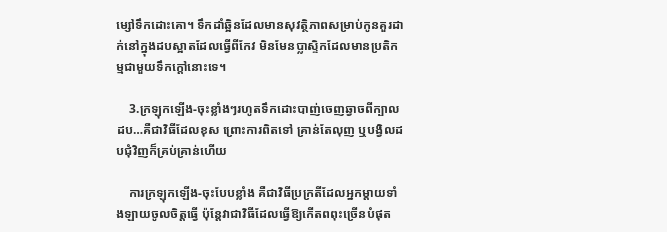ម្សៅទឹកដោះគោ។ ទឹកដាំឆ្អិនដែលមានសុវត្ថិភាពសម្រាប់កូនគួរដាក់នៅក្នុងដបស្អាតដែលធ្វើពីកែវ មិនមែនប្លាស្ទិកដែលមានប្រតិកម្មជាមួយទឹកក្ដៅនោះទេ។

    3.ក្រឡុកឡើង-ចុះខ្លាំងៗរហូតទឹកដោះបាញ់ចេញឆ្វាចពីក្បាលដប…គឺជាវិធីដែលខុស ព្រោះការពិតទៅ គ្រាន់តែលុញ ឬបង្វិលដបជុំវិញក៏គ្រប់គ្រាន់ហើយ

    ការក្រឡុកឡើង-ចុះបែបខ្លាំង គឺជាវិធីប្រក្រតីដែលអ្នកម្ដាយទាំងឡាយចូលចិត្តធ្វើ ប៉ុន្តែវាជាវិធីដែលធ្វើឱ្យកើតពពុះច្រើនបំផុត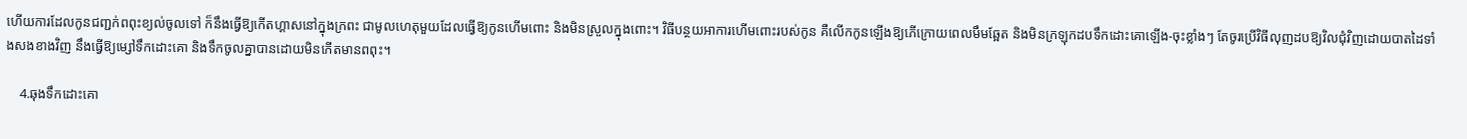ហើយការដែលកូនជញ្ជក់ពពុះខ្យល់ចូលទៅ ក៏នឹងធ្វើឱ្យកើតហ្គាសនៅក្នុងក្រពះ ជាមូលហេតុមួយដែលធ្វើឱ្យកូនហើមពោះ និងមិនស្រួលក្នុងពោះ។ វិធីបន្ថយអាការហើមពោះរបស់កូន គឺលើកកូនឡើងឱ្យភើក្រោយពេលមឹមឆ្អែត និងមិនក្រឡុកដបទឹកដោះគោឡើង-ចុះខ្លាំងៗ តែចូរប្រើវិធីលុញដបឱ្យវិលជុំវិញដោយបាតដៃទាំងសងខាងវិញ នឹងធ្វើឱ្យម្សៅទឹកដោះគោ និងទឹកចូលគ្នាបានដោយមិនកើតមានពពុះ។

    4.ឆុងទឹកដោះគោ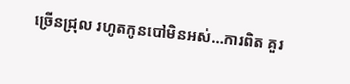ច្រើនជ្រុល រហូតកូនបៅមិនអស់…ការពិត គួរ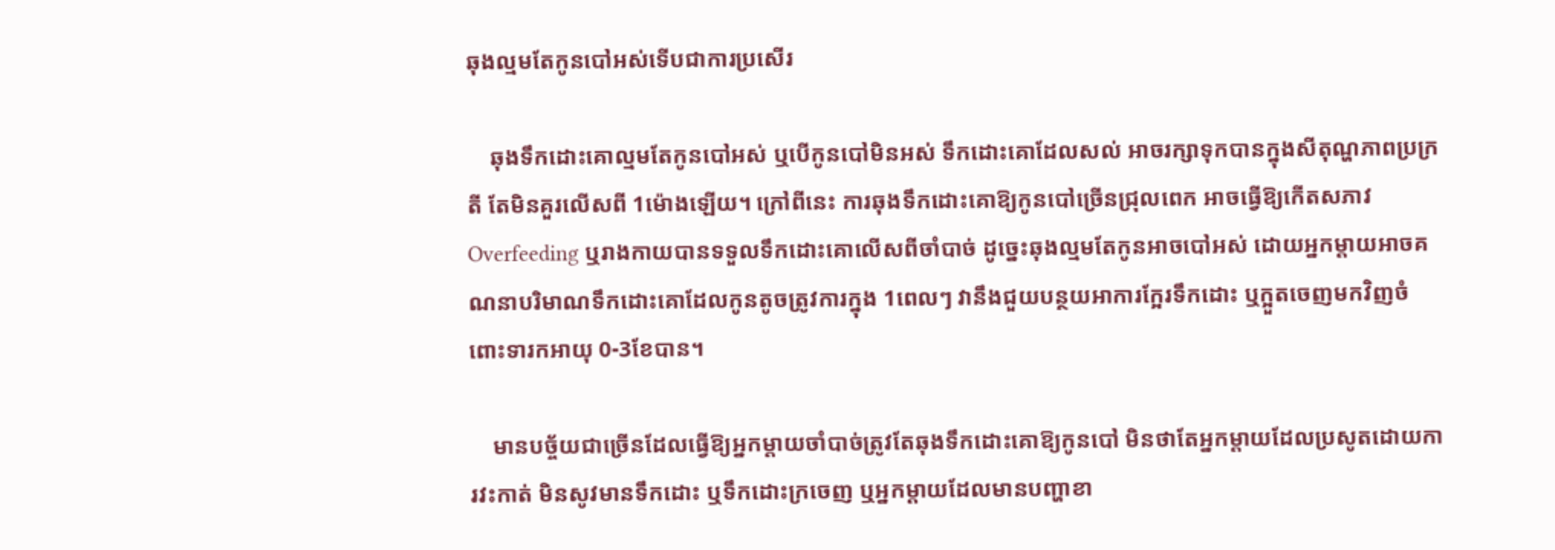ឆុងល្មមតែកូនបៅអស់ទើបជាការប្រសើរ

    ឆុងទឹកដោះគោល្មមតែកូនបៅអស់ ឬបើកូនបៅមិនអស់ ទឹកដោះគោដែលសល់ អាចរក្សាទុកបានក្នុងសីតុណ្ហភាពប្រក្រតី តែមិនគួរលើសពី 1ម៉ោងឡើយ។ ក្រៅពីនេះ ការឆុងទឹកដោះគោឱ្យកូនបៅច្រើនជ្រុលពេក អាចធ្វើឱ្យកើតសភាវ Overfeeding ឬរាងកាយបានទទួលទឹកដោះគោលើសពីចាំបាច់ ដូច្នេះឆុងល្មមតែកូនអាចបៅអស់ ដោយអ្នកម្ដាយអាចគណនាបរិមាណទឹកដោះគោដែលកូនតូចត្រូវការក្នុង 1ពេលៗ វានឹងជួយបន្ថយអាការក្អែរទឹកដោះ ឬក្អួតចេញមកវិញចំពោះទារកអាយុ 0-3ខែបាន។

    មានបច្ច័យជាច្រើនដែលធ្វើឱ្យអ្នកម្ដាយចាំបាច់ត្រូវតែឆុងទឹកដោះគោឱ្យកូនបៅ មិនថាតែអ្នកម្ដាយដែលប្រសូតដោយការវះកាត់ មិនសូវមានទឹកដោះ ឬទឹកដោះក្រចេញ ឬអ្នកម្ដាយដែលមានបញ្ហាខា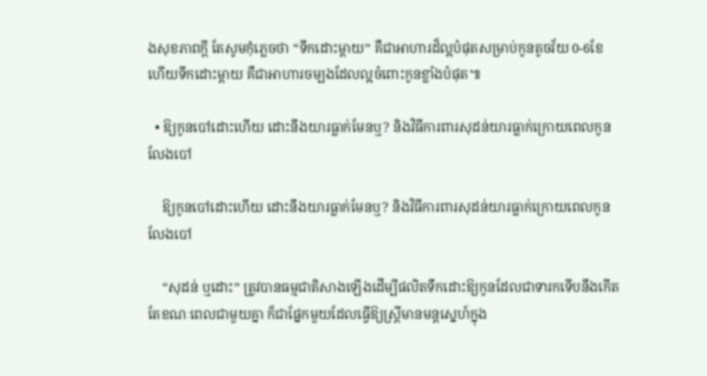ងសុខភាពក្ដី តែសូមកុំភ្លេចថា “ទឹកដោះម្ដាយ” គឺជាអាហារដ៏ល្អបំផុតសម្រាប់កូនតូចវ័យ 0-6ខែ ហើយទឹកដោះម្ដាយ គឺជាអាហារចម្បងដែលល្អចំពោះកូនខ្លាំងបំផុត៕

  • ឱ្យកូនបៅដោះហើយ ដោះនឹងយារធ្លាក់មែនឬ? និងវិធីការពារសុដន់យារធ្លាក់ក្រោយពេលកូនលែងបៅ

    ឱ្យកូនបៅដោះហើយ ដោះនឹងយារធ្លាក់មែនឬ? និងវិធីការពារសុដន់យារធ្លាក់ក្រោយពេលកូនលែងបៅ

    “សុដន់ ឬដោះ” ត្រូវបានធម្មជាតិសាងឡើងដើម្បីផលិតទឹកដោះឱ្យកូនដែលជាទារកទើបនឹងកើត តែខណៈពេលជាមួយគ្នា ក៏ជាផ្នែកមួយដែលធ្វើឱ្យស្ត្រីមានមន្តស្នេហ៍ក្នុង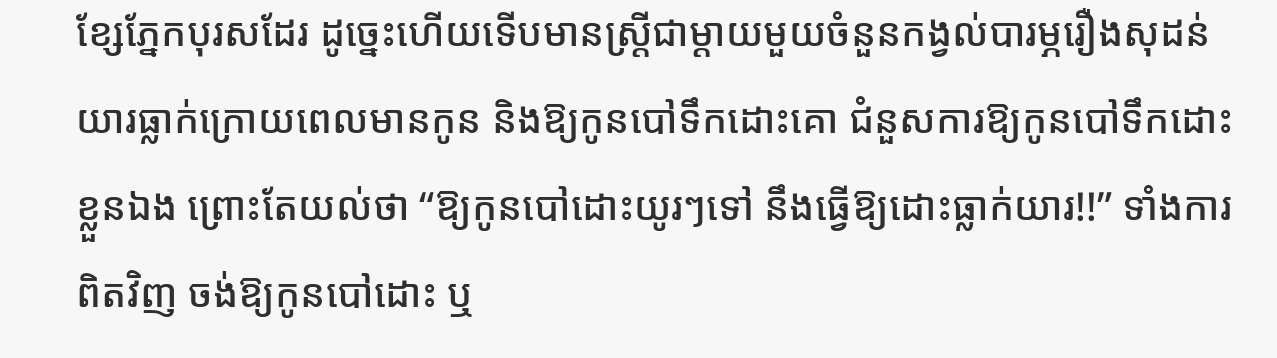ខ្សែភ្នែកបុរសដែរ ដូច្នេះហើយទើបមានស្ត្រីជាម្ដាយមួយចំនួនកង្វល់បារម្ភរឿងសុដន់យារធ្លាក់ក្រោយពេលមានកូន និងឱ្យកូនបៅទឹកដោះគោ ជំនួសការឱ្យកូនបៅទឹកដោះខ្លួនឯង ព្រោះតែយល់ថា “ឱ្យកូនបៅដោះយូរៗទៅ នឹងធ្វើឱ្យដោះធ្លាក់យារ!!” ទាំងការពិតវិញ ចង់ឱ្យកូនបៅដោះ ឬ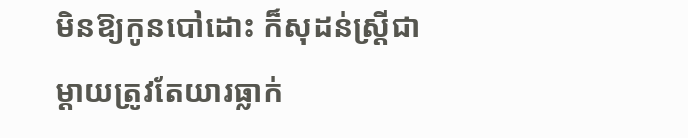មិនឱ្យកូនបៅដោះ ក៏សុដន់ស្ត្រីជាម្ដាយត្រូវតែយារធ្លាក់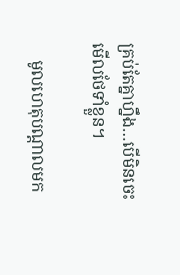គ្រប់តែគ្នាហ្នឹង…បើមិនចេះមើលថែទាំខ្លួន។

    មូលហេតុបណ្ដាលមក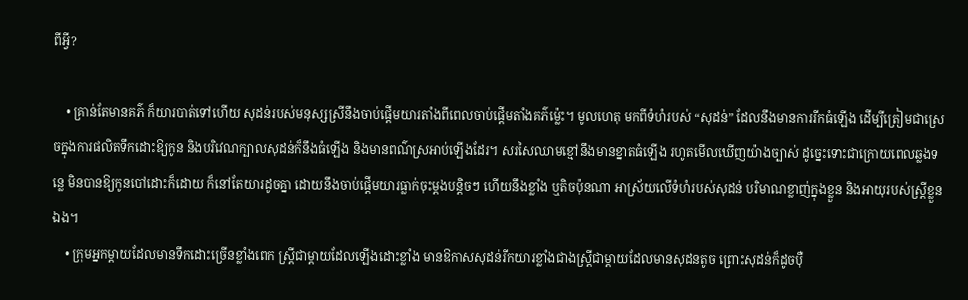ពីអ្វី?

    • គ្រាន់តែមានគភ៌ ក៏យារបាត់ទៅហើយ សុដន់របស់មនុស្សស្រីនឹងចាប់ផ្ដើមយារតាំងពីពេលចាប់ផ្ដើមតាំងគភ៌ម្ល៉េះ។ មូលហេតុ មកពីទំហំរបស់ “សុដន់” ដែលនឹងមានការរីកធំឡើង ដើម្បីត្រៀមជាស្រេចក្នុងការផលិតទឹកដោះឱ្យកូន និងបរិវេណក្បាលសុដន់ក៏នឹងធំឡើង និងមានពណ៌ស្រអាប់ឡើងដែរ។ សរសៃឈាមខ្មៅនឹងមានខ្នាតធំឡើង រហូតមើលឃើញយ៉ាងច្បាស់ ដូច្នេះទោះជាក្រោយពេលឆ្លងទន្លេ មិនបានឱ្យកូនបៅដោះក៏ដោយ ក៏នៅតែយារដូចគ្នា ដោយនឹងចាប់ផ្ដើមយារធ្លាក់ចុះម្ដងបន្តិចៗ ហើយនឹងខ្លាំង ឬតិចប៉ុនណា អាស្រ័យលើទំហំរបស់សុដន់ បរិមាណខ្លាញ់ក្នុងខ្លួន និងអាយុរបស់ស្រ្តីខ្លួនឯង។
    • ក្រុមអ្នកម្ដាយដែលមានទឹកដោះច្រើនខ្លាំងពេក ស្ត្រីជាម្ដាយដែលឡើងដោះខ្លាំង មានឱកាសសុដន់រីកយារខ្លាំងជាងស្ត្រីជាម្ដាយដែលមានសុដនតូច ព្រោះសុដន់ក៏ដូចប៉ឺ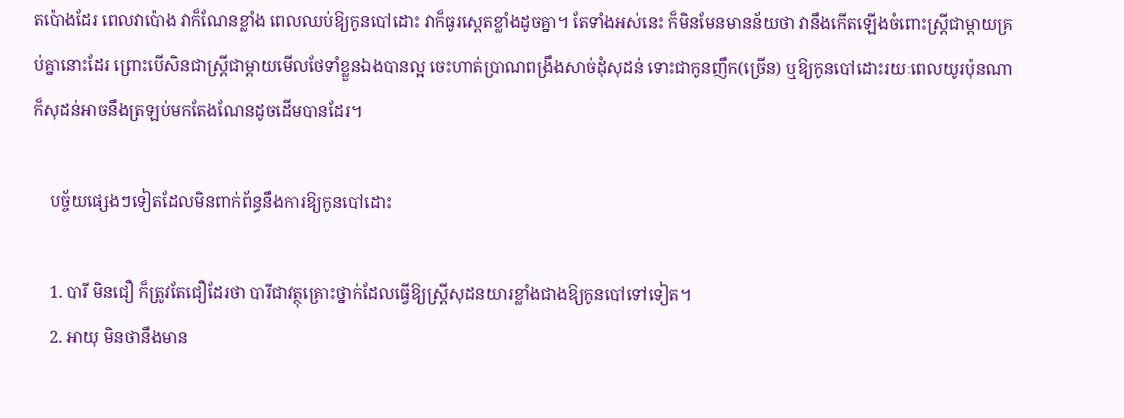តប៉ោងដែរ ពេលវាប៉ោង វាក៏ណែនខ្លាំង ពេលឈប់ឱ្យកូនបៅដោះ វាក៏ធូរស្ពេតខ្លាំងដូចគ្នា។ តែទាំងអស់នេះ ក៏មិនមែនមានន័យថា វានឹងកើតឡើងចំពោះស្ត្រីជាម្ដាយគ្រប់គ្នានោះដែរ ព្រោះបើសិនជាស្ត្រីជាម្ដាយមើលថែទាំខ្លួនឯងបានល្អ ចេះហាត់ប្រាណពង្រឹងសាច់ដុំសុដន់ ទោះជាកូនញឹក(ច្រើន) ឬឱ្យកូនបៅដោះរយៈពេលយូរប៉ុនណា ក៏សុដន់អាចនឹងត្រឡប់មកតែងណែនដូចដើមបានដែរ។

    បច្ច័យផ្សេងៗទៀតដែលមិនពាក់ព័ន្ធនឹងការឱ្យកូនបៅដោះ

    1. បារី មិនជឿ ក៏ត្រូវតែជឿដែរថា បារីជាវត្ថុគ្រោះថ្នាក់ដែលធ្វើឱ្យស្រ្តីសុដនយារខ្លាំងជាងឱ្យកូនបៅទៅទៀត។
    2. អាយុ មិនថានឹងមាន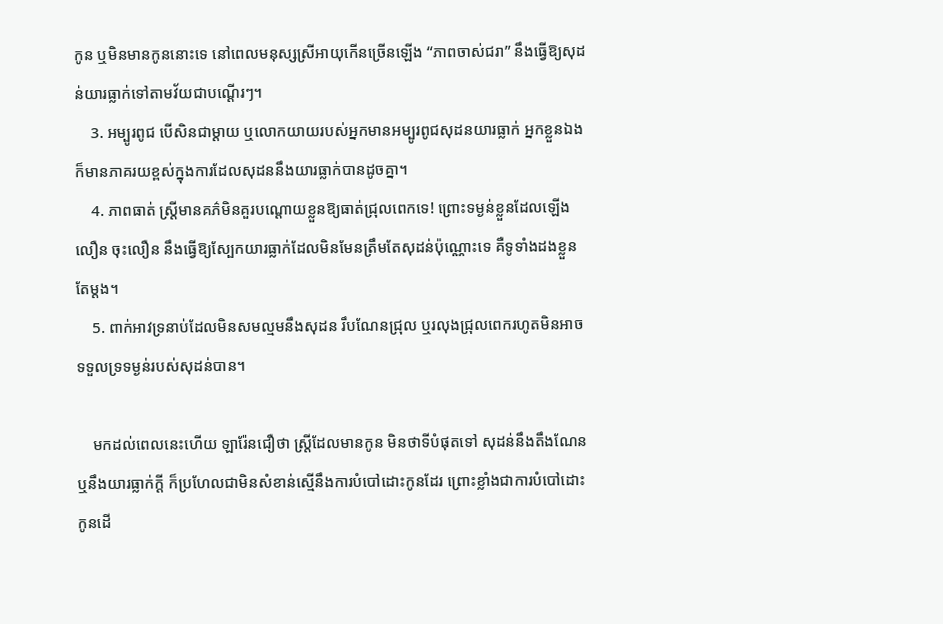កូន ឬមិនមានកូននោះទេ នៅពេលមនុស្សស្រីអាយុកើនច្រើនឡើង “ភាពចាស់ជរា” នឹងធ្វើឱ្យសុដន់យារធ្លាក់ទៅតាមវ័យជាបណ្ដើរៗ។
    3. អម្បូរពូជ បើសិនជាម្ដាយ ឬលោកយាយរបស់អ្នកមានអម្បូរពូជសុដនយារធ្លាក់ អ្នកខ្លួនឯងក៏មានភាគរយខ្ពស់ក្នុងការដែលសុដននឹងយារធ្លាក់បានដូចគ្នា។
    4. ភាពធាត់ ស្រ្តីមានគភ៌មិនគួរបណ្ដោយខ្លួនឱ្យធាត់ជ្រុលពេកទេ! ព្រោះទម្ងន់ខ្លួនដែលឡើងលឿន ចុះលឿន នឹងធ្វើឱ្យស្បែកយារធ្លាក់ដែលមិនមែនត្រឹមតែសុដន់ប៉ុណ្ណោះទេ គឺទូទាំងដងខ្លួនតែម្ដង។
    5. ពាក់អាវទ្រនាប់ដែលមិនសមល្មមនឹងសុដន រឹបណែនជ្រុល ឬរលុងជ្រុលពេករហូតមិនអាចទទួលទ្រទម្ងន់របស់សុដន់បាន។

    មកដល់ពេលនេះហើយ ឡារ៉ែនជឿថា ស្រ្តីដែលមានកូន មិនថាទីបំផុតទៅ សុដន់នឹងតឹងណែន ឬនឹងយារធ្លាក់ក្ដី ក៏ប្រហែលជាមិនសំខាន់ស្មើនឹងការបំបៅដោះកូនដែរ ព្រោះខ្លាំងជាការបំបៅដោះកូនដើ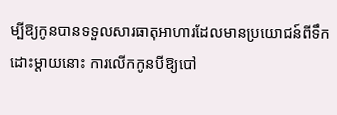ម្បីឱ្យកូនបានទទួលសារធាតុអាហារដែលមានប្រយោជន៍ពីទឹកដោះម្ដាយនោះ ការលើកកូនបីឱ្យបៅ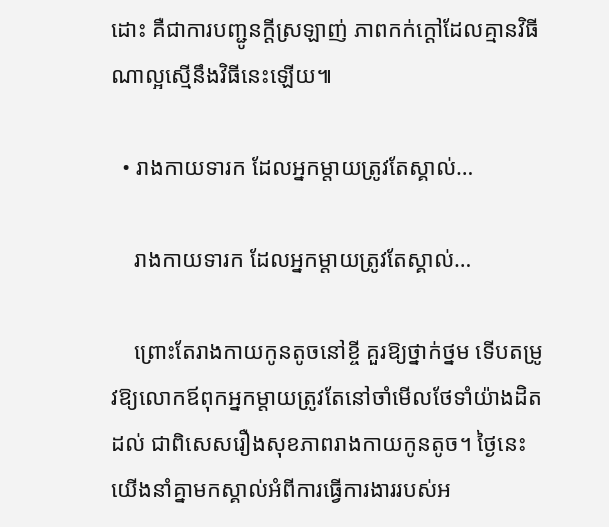ដោះ គឺជាការបញ្ជូនក្ដីស្រឡាញ់ ភាពកក់ក្ដៅដែលគ្មានវិធីណាល្អស្មើនឹងវិធីនេះឡើយ៕

  • រាងកាយទារក ដែលអ្នកម្តាយត្រូវតែស្គាល់…

    រាងកាយទារក ដែលអ្នកម្តាយត្រូវតែស្គាល់…

    ព្រោះតែរាងកាយកូនតូចនៅខ្ចី គួរឱ្យថ្នាក់ថ្នម ទើបតម្រូវឱ្យលោកឪពុកអ្នកម្តាយត្រូវតែនៅចាំមើលថែទាំយ៉ាងដិតដល់ ជាពិសេសរឿងសុខភាពរាងកាយកូនតូច។ ថ្ងៃនេះយើងនាំគ្នាមកស្គាល់អំពីការធ្វើការងាររបស់អ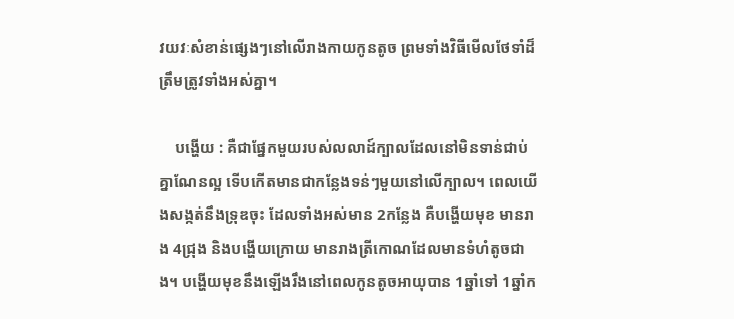វយវៈសំខាន់ផ្សេងៗនៅលើរាងកាយកូនតូច ព្រមទាំងវិធីមើលថែទាំដ៏ត្រឹមត្រូវទាំងអស់គ្នា។

    បង្ហើយ : គឺជាផ្នែកមួយរបស់លលាដ៍ក្បាលដែលនៅមិនទាន់ជាប់គ្នាណែនល្អ ទើបកើតមានជាកន្លែងទន់ៗមួយនៅលើក្បាល។ ពេលយើងសង្កត់នឹងទ្រុឌចុះ ដែលទាំងអស់មាន 2កន្លែង គឺបង្ហើយមុខ មានរាង 4ជ្រុង និងបង្ហើយក្រោយ មានរាងត្រីកោណដែលមានទំហំតូចជាង។ បង្ហើយមុខនឹងឡើងរឹងនៅពេលកូនតូចអាយុបាន 1ឆ្នាំទៅ 1ឆ្នាំក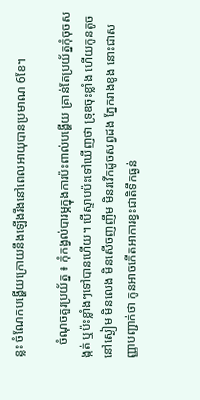ន្លះ ចំណែកបង្ហើយក្រោយនឹងឡើងរឹងនៅពេលអាយុបានប្រមាណ 6ខែ។

    ចំណុចគួរប្រយ័ត្ន ៖ កុំកង្វល់បារម្ភក្នុងការប៉ះពាល់បង្ហើយ គ្រាន់តែប្រយ័ត្នកុំចុចសង្កត់ ឬប៉ះខ្លាំងៗទៅបានហើយ។ បើស្ទាបប៉ះទៅឃើញថា ទ្រុឌចុះខ្លាំង ហើយកូនតូចនៅស្ងៀម មិនលេង មិនសើចញញឹម មិនរវើកដូចសព្វដង ភ្នែករាងខូង នោះជាសញ្ញាបញ្ជាក់ថា កូនអាចកើតអាការខ្វះជាតិទឹកធ្ងន់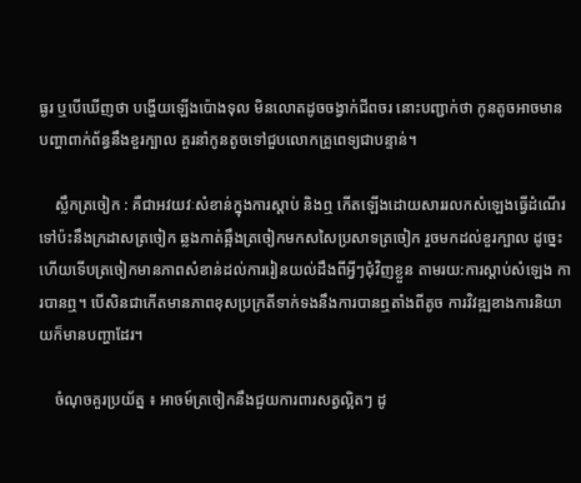ធ្ងរ ឬបើឃើញថា បង្ហើយឡើងប៉ោងទុល មិនលោតដូចចង្វាក់ជីពចរ នោះបញ្ជាក់ថា កូនតូចអាចមានបញ្ហាពាក់ព័ន្ធនឹងខួរក្បាល គួរនាំកូនតូចទៅជួបលោកគ្រូពេទ្យជាបន្ទាន់។

    ស្លឹកត្រចៀក : គឺជាអវយវៈសំខាន់ក្នុងការស្តាប់ និងឮ កើតឡើងដោយសាររលកសំឡេងធ្វើដំណើរទៅប៉ះនឹងក្រដាសត្រចៀក ឆ្លងកាត់ឆ្អឹងត្រចៀកមកសសៃប្រសាទត្រចៀក រួចមកដល់ខួរក្បាល ដូច្នេះហើយទើបត្រចៀកមានភាពសំខាន់ដល់ការរៀនយល់ដឹងពីអ្វីៗជុំវិញខ្លួន តាមរយ:ការស្តាប់សំឡេង ការបានឮ។ បើសិនជាកើតមានភាពខុសប្រក្រតីទាក់ទងនឹងការបានឮតាំងពីតូច ការវិវឌ្ឍខាងការនិយាយក៏មានបញ្ហាដែរ។

    ចំណុចគួរប្រយ័ត្ន ៖ អាចម៍ត្រចៀកនឹងជួយការពារសត្វល្អិតៗ ដូ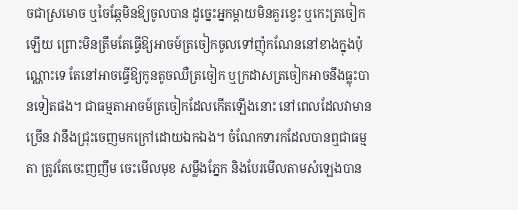ចជាស្រមោច ឬចៃឆ្កែមិនឱ្យចូលបាន ដូច្នេះអ្នកម្ដាយមិនគួរខ្វេះ ឬកេះត្រចៀកឡើយ ព្រោះមិនត្រឹមតែធ្វើឱ្យអាចម៍ត្រចៀកចូលទៅញ៉ុកណែននៅខាងក្នុងប៉ុណ្ណោះទេ តែនៅអាចធ្វើឱ្យកូនតូចឈឺត្រចៀក ឬក្រដាសត្រចៀកអាចនឹងធ្លុះបានទៀតផង។ ជាធម្មតាអាចម៍ត្រចៀកដែលកើតឡើងនោះ នៅពេលដែលវាមានច្រើន វានឹងជ្រុះចេញមកក្រៅដោយឯកឯង។ ចំណែកទារកដែលបានឮជាធម្មតា ត្រូវតែចេះញញឹម ចេះមើលមុខ សម្លឹងភ្នែក និងបែរមើលតាមសំឡេងបាន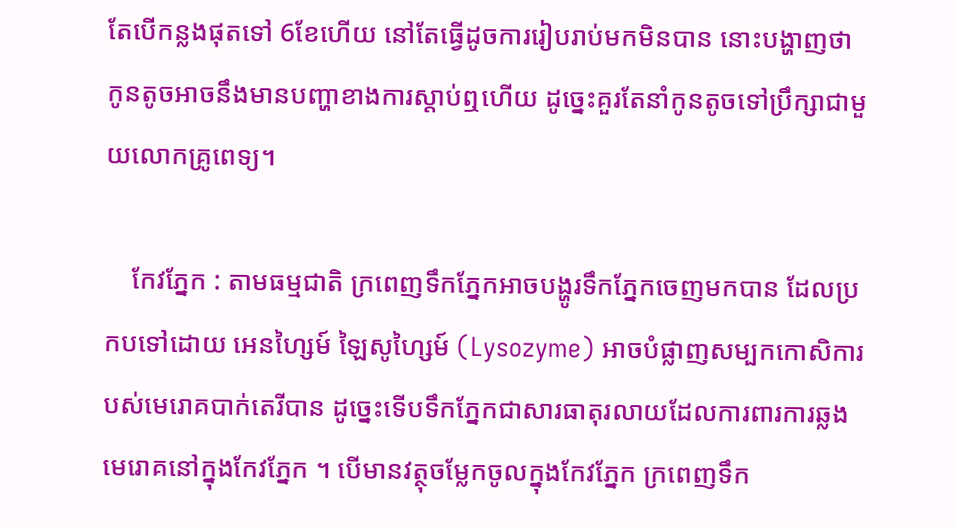តែបើកន្លងផុតទៅ 6ខែហើយ នៅតែធ្វើដូចការរៀបរាប់មកមិនបាន នោះបង្ហាញថា កូនតូចអាចនឹងមានបញ្ហាខាងការស្តាប់ឮហើយ ដូច្នេះគួរតែនាំកូនតូចទៅប្រឹក្សាជាមួយលោកគ្រូពេទ្យ។

    កែវភ្នែក : តាមធម្មជាតិ ក្រពេញទឹកភ្នែកអាចបង្ហូរទឹកភ្នែកចេញមកបាន ដែលប្រកបទៅដោយ អេនហ្សៃម៍ ឡៃសូហ្សៃម៍ (Lysozyme) អាចបំផ្លាញសម្បកកោសិការបស់មេរោគបាក់តេរីបាន ដូច្នេះទើបទឹកភ្នែកជាសារធាតុរលាយដែលការពារការឆ្លងមេរោគនៅក្នុងកែវភ្នែក ។ បើមានវត្ថុចម្លែកចូលក្នុងកែវភ្នែក ក្រពេញទឹក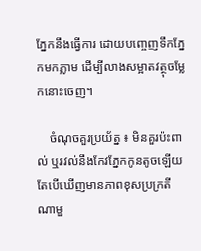ភ្នែកនឹងធ្វើការ ដោយបញ្ចេញទឹកភ្នែកមកភ្លាម ដើម្បីលាងសម្អាតវត្ថុចម្លែកនោះចេញ។

    ចំណុចគួរប្រយ័ត្ន ៖ មិនគួរប៉ះពាល់ ឬរវល់នឹងកែវភ្នែកកូនតូចឡើយ តែបើឃើញមានភាពខុសប្រក្រតីណាមួ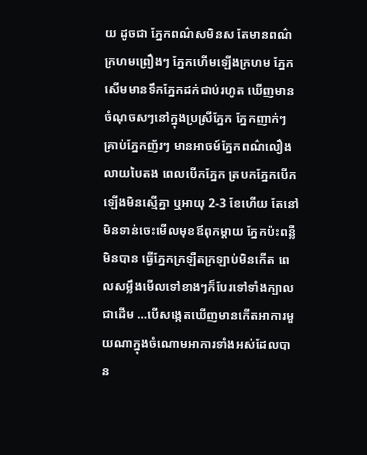យ ដូចជា ភ្នែកពណ៌សមិនស តែមានពណ៌ក្រហមព្រឿងៗ ភ្នែកហើមឡើងក្រហម ភ្នែកសើមមានទឹកភ្នែកដក់ជាប់រហូត ឃើញមានចំណុចសៗនៅក្នុងប្រស្រីភ្នែក ភ្នែកញាក់ៗ គ្រាប់ភ្នែកញ័រៗ មានអាចម៍ភ្នែកពណ៌លឿងលាយបៃតង ពេលបើកភ្នែក ត្របកភ្នែកបើកឡើងមិនស្មើគ្នា ឬអាយុ 2-3 ខែហើយ តែនៅមិនទាន់ចេះមើលមុខឪពុកម្តាយ ភ្នែកប៉ះពន្លឺមិនបាន ធ្វើភ្នែកក្រឡឺតក្រឡាប់មិនកើត ពេលសម្លឹងមើលទៅខាងៗក៏បែរទៅទាំងក្បាលជាដើម …បើសង្កេតឃើញមានកើតអាការមួយណាក្នុងចំណោមអាការទាំងអស់ដែលបាន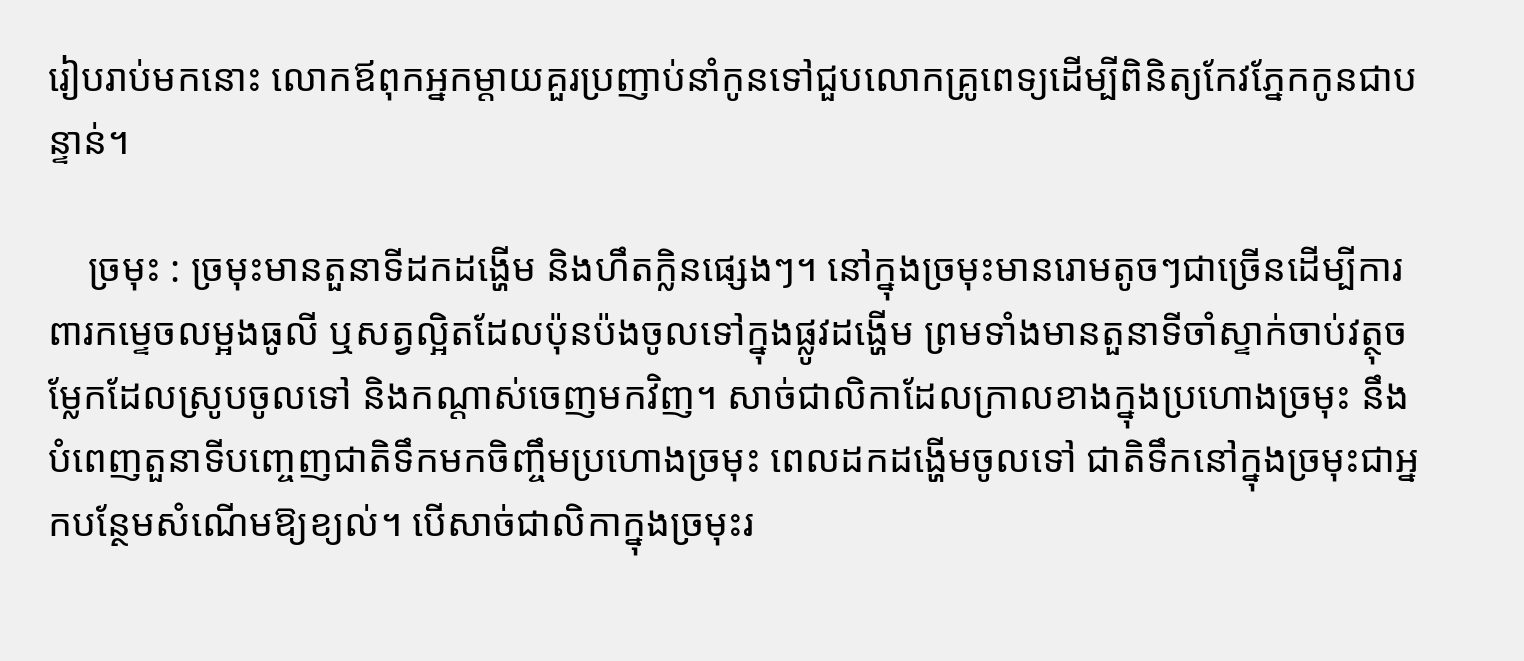រៀបរាប់មកនោះ លោកឪពុកអ្នកម្តាយគួរប្រញាប់នាំកូនទៅជួបលោកគ្រូពេទ្យដើម្បីពិនិត្យកែវភ្នែកកូនជាបន្ទាន់។

    ច្រមុះ : ច្រមុះមានតួនាទីដកដង្ហើម និងហឹតក្លិនផ្សេងៗ។ នៅក្នុងច្រមុះមានរោមតូចៗជាច្រើនដើម្បីការពារកម្ទេចលម្អងធូលី ឬសត្វល្អិតដែលប៉ុនប៉ងចូលទៅក្នុងផ្លូវដង្ហើម ព្រមទាំងមានតួនាទីចាំស្ទាក់ចាប់វត្ថុចម្លែកដែលស្រូបចូលទៅ និងកណ្តាស់ចេញមកវិញ។ សាច់ជាលិកាដែលក្រាលខាងក្នុងប្រហោងច្រមុះ នឹងបំពេញតួនាទីបញ្ចេញជាតិទឹកមកចិញ្ចឹមប្រហោងច្រមុះ ពេលដកដង្ហើមចូលទៅ ជាតិទឹកនៅក្នុងច្រមុះជាអ្នកបន្ថែមសំណើមឱ្យខ្យល់។ បើសាច់ជាលិកាក្នុងច្រមុះរ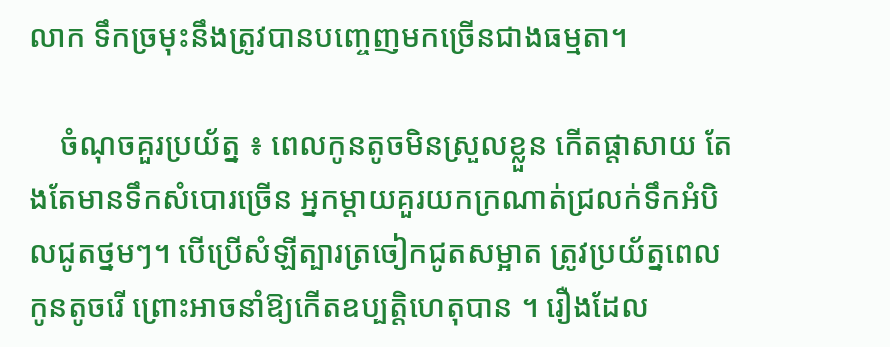លាក ទឹកច្រមុះនឹងត្រូវបានបញ្ចេញមកច្រើនជាងធម្មតា។

    ចំណុចគួរប្រយ័ត្ន ៖ ពេលកូនតូចមិនស្រួលខ្លួន កើតផ្តាសាយ តែងតែមានទឹកសំបោរច្រើន អ្នកម្ដាយគួរយកក្រណាត់ជ្រលក់ទឹកអំបិលជូតថ្នមៗ។ បើប្រើសំឡីត្បារត្រចៀកជូតសម្អាត ត្រូវប្រយ័ត្នពេលកូនតូចរើ ព្រោះអាចនាំឱ្យកើតឧប្បត្តិហេតុបាន ។ រឿងដែល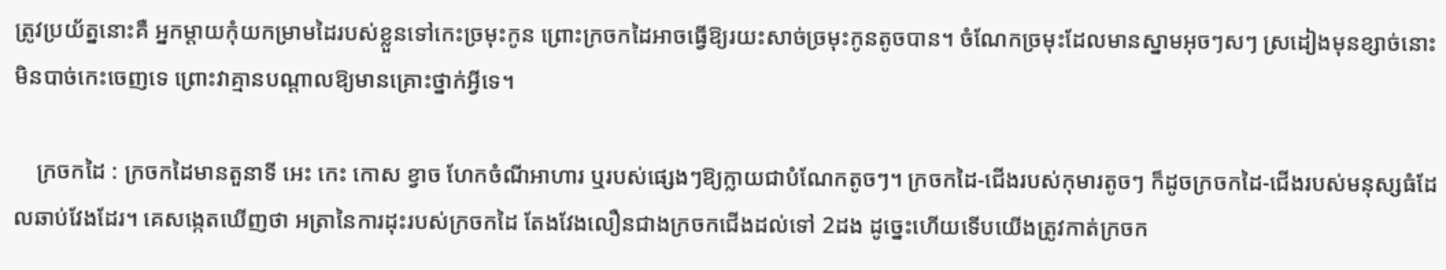ត្រូវប្រយ័ត្ននោះគឺ អ្នកម្ដាយកុំយកម្រាមដៃរបស់ខ្លួនទៅកេះច្រមុះកូន ព្រោះក្រចកដៃអាចធ្វើឱ្យរយះសាច់ច្រមុះកូនតូចបាន។ ចំណែកច្រមុះដែលមានស្នាមអុចៗសៗ ស្រដៀងមុនខ្សាច់នោះ មិនបាច់កេះចេញទេ ព្រោះវាគ្មានបណ្តាលឱ្យមានគ្រោះថ្នាក់អ្វីទេ។

    ក្រចកដៃ : ក្រចកដៃមានតួនាទី អេះ កេះ កោស ខ្វាច ហែកចំណីអាហារ ឬរបស់ផ្សេងៗឱ្យក្លាយជាបំណែកតូចៗ។ ក្រចកដៃ-ជើងរបស់កុមារតូចៗ ក៏ដូចក្រចកដៃ-ជើងរបស់មនុស្សធំដែលឆាប់វែងដែរ។ គេសង្កេតឃើញថា អត្រានៃការដុះរបស់ក្រចកដៃ តែងវែងលឿនជាងក្រចកជើងដល់ទៅ 2ដង ដូច្នេះហើយទើបយើងត្រូវកាត់ក្រចក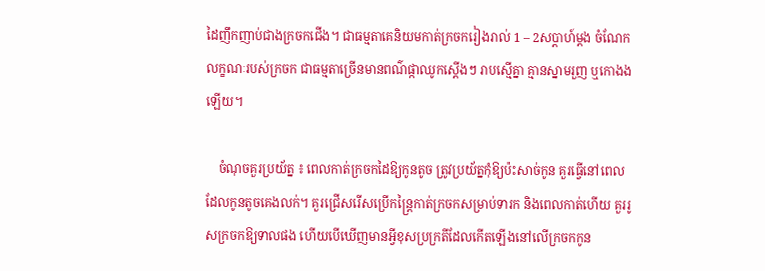ដៃញឹកញាប់ជាងក្រចកជើង។ ជាធម្មតាគេនិយមកាត់ក្រចករៀងរាល់ 1 – 2សប្តាហ៍ម្តង ចំណែកលក្ខណៈរបស់ក្រចក ជាធម្មតាច្រើនមានពណ៌ផ្កាឈូកស្តើងៗ រាបស្មើគ្នា គ្មានស្នាមរួញ ឬកោងងឡើយ។

    ចំណុចគួរប្រយ័ត្ន ៖ ពេលកាត់ក្រចកដៃឱ្យកូនតូច ត្រូវប្រយ័ត្នកុំឱ្យប៉ះសាច់កូន គួរធ្វើនៅពេលដែលកូនតូចគេងលក់។ គួរជ្រើសរើសប្រើកន្រ្តៃកាត់ក្រចកសម្រាប់ទារក និងពេលកាត់ហើយ គួររូសក្រចកឱ្យទាលផង ហើយបើឃើញមានអ្វីខុសប្រក្រតីដែលកើតឡើងនៅលើក្រចកកូន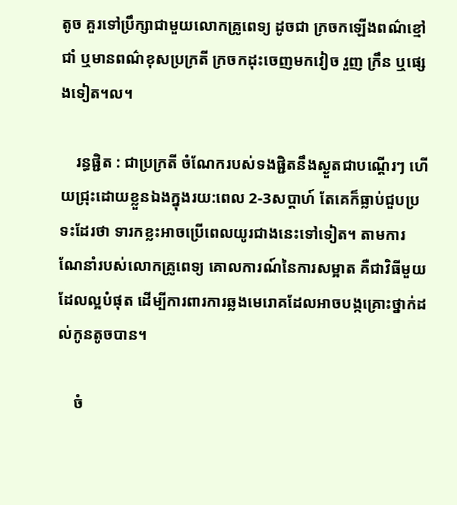តូច គួរទៅប្រឹក្សាជាមួយលោកគ្រូពេទ្យ ដូចជា ក្រចកឡើងពណ៌ខ្មៅជាំ ឬមានពណ៌ខុសប្រក្រតី ក្រចកដុះចេញមកវៀច រួញ ក្រឹន ឬផ្សេងទៀត។ល។

    រន្ធផ្ជិត : ជាប្រក្រតី ចំណែករបស់ទងផ្ជិតនឹងស្ងួតជាបណ្តើរៗ ហើយជ្រុះដោយខ្លួនឯងក្នុងរយ:ពេល 2-3សប្តាហ៍ តែគេក៏ធ្លាប់ជួបប្រទះដែរថា ទារកខ្លះអាចប្រើពេលយូរជាងនេះទៅទៀត។ តាមការណែនាំរបស់លោកគ្រូពេទ្យ គោលការណ៍នៃការសម្អាត គឺជាវិធីមួយដែលល្អបំផុត ដើម្បីការពារការឆ្លងមេរោគដែលអាចបង្កគ្រោះថ្នាក់ដល់កូនតូចបាន។

    ចំ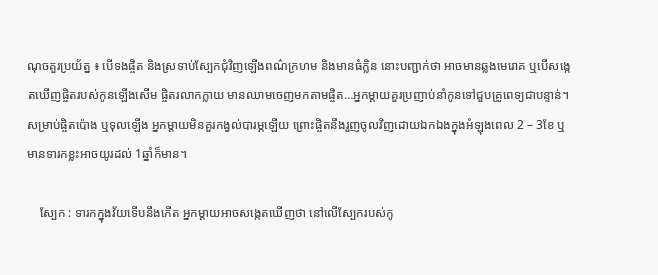ណុចគួរប្រយ័ត្ន ៖ បើទងផ្ចិត និងស្រទាប់ស្បែកជុំវិញឡើងពណ៌ក្រហម និងមានធំក្លិន នោះបញ្ជាក់ថា អាចមានឆ្លងមេរោគ ឬបើសង្កេតឃើញផ្ចិតរបស់កូនឡើងសើម ផ្ចិតរលាកក្លាយ មានឈាមចេញមកតាមផ្ចិត…អ្នកម្តាយគួរប្រញាប់នាំកូនទៅជួបគ្រូពេទ្យជាបន្ទាន់។ សម្រាប់ផ្ចិតប៉ោង ឬទុលឡើង អ្នកម្តាយមិនគួរកង្វល់បារម្ភឡើយ ព្រោះផ្ចិតនឹងរួញចូលវិញដោយឯកឯងក្នុងអំឡុងពេល 2 – 3ខែ ឬមានទារកខ្លះអាចយូរដល់ 1ឆ្នាំក៏មាន។

    ស្បែក : ទារកក្នុងវ័យទើបនឹងកើត អ្នកម្តាយអាចសង្កេតឃើញថា នៅលើស្បែករបស់កូ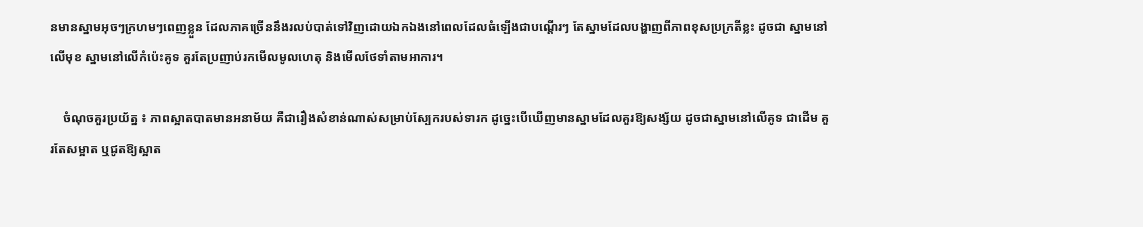នមានស្នាមអុចៗក្រហមៗពេញខ្លួន ដែលភាគច្រើននឹងរលប់បាត់ទៅវិញដោយឯកឯងនៅពេលដែលធំឡើងជាបណ្តើរៗ តែស្នាមដែលបង្ហាញពីភាពខុសប្រក្រតីខ្លះ ដូចជា ស្នាមនៅលើមុខ ស្នាមនៅលើកំប៉េះគូទ គួរតែប្រញាប់រកមើលមូលហេតុ និងមើលថែទាំតាមអាការ។

    ចំណុចគួរប្រយ័ត្ន ៖ ភាពស្អាតបាតមានអនាម័យ គឺជារឿងសំខាន់ណាស់សម្រាប់ស្បែករបស់ទារក ដូច្នេះបើឃើញមានស្នាមដែលគួរឱ្យសង្ស័យ ដូចជាស្នាមនៅលើគូទ ជាដើម គួរតែសម្អាត ឬជូតឱ្យស្អាត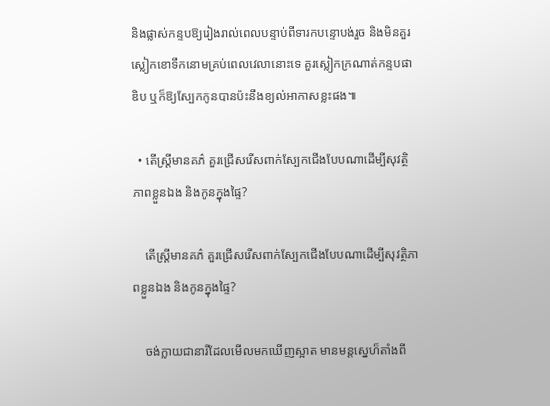និងផ្លាស់កន្ទបឱ្យរៀងរាល់ពេលបន្ទាប់ពីទារកបន្ទោបង់រួច និងមិនគួរស្លៀកខោទឹកនោមគ្រប់ពេលវេលានោះទេ គួរស្លៀកក្រណាត់កន្ទបផាឌិប ឬក៏ឱ្យស្បែកកូនបានប៉ះនឹងខ្យល់អាកាសខ្លះផង៕

  • តើស្រ្តីមានគភ៌ គួរជ្រើសរើសពាក់ស្បែកជើងបែបណាដើម្បីសុវត្ថិភាពខ្លួនឯង និងកូនក្នុងផ្ទៃ?

    តើស្រ្តីមានគភ៌ គួរជ្រើសរើសពាក់ស្បែកជើងបែបណាដើម្បីសុវត្ថិភាពខ្លួនឯង និងកូនក្នុងផ្ទៃ?

    ចង់ក្លាយជានារីដែលមើលមកឃើញស្អាត មានមន្តស្នេហ៏តាំងពី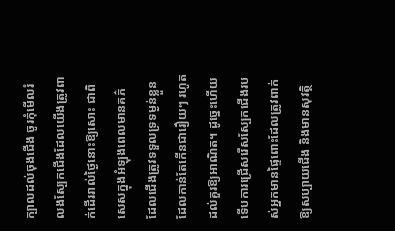ក្បាលដល់ចុងជើង ចូរកុំមើលរំលងស្បែកជើងដែលយើងត្រូវពាក់ដើររាល់ថ្ងៃនោះឱ្យសោះ ជាពិសេសក្នុងអំឡុងពេលមានគភ៌ ដែលជើងត្រូវទទួលទ្រទម្ងន់ខ្លួនដែលកាន់តែកើនជារឿយៗ រហូតដល់គួរឱ្យអាណិត។ ដូច្នេះហើយទើបការជ្រើសរើសស្បែកជើងរបស់អ្នកមានផ្ទៃពោះដែលត្រូវពាក់ឱ្យសប្បាយជើង និងមានសុវត្ថិ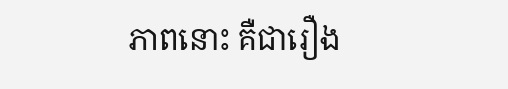ភាពនោះ គឺជារឿង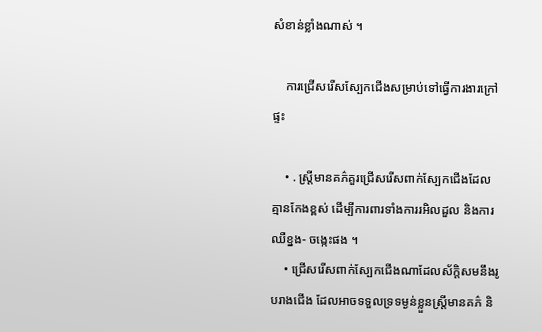សំខាន់ខ្លាំងណាស់ ។

    ការជ្រើសរើសស្បែកជើងសម្រាប់ទៅធ្វើការងារក្រៅផ្ទះ

    • . ស្រ្តីមានគភ៌គួរជ្រើសរើសពាក់ស្បែកជើងដែលគ្មានកែងខ្ពស់ ដើម្បីការពារទាំងការរអិលដួល និងការឈឺខ្នង- ចង្កេះផង ។
    • ជ្រើសរើសពាក់ស្បែកជើងណាដែលស័ក្តិសមនឹងរូបរាងជើង ដែលអាចទទួលទ្រទម្ងន់ខ្លួនស្រ្តីមានគភ៌ និ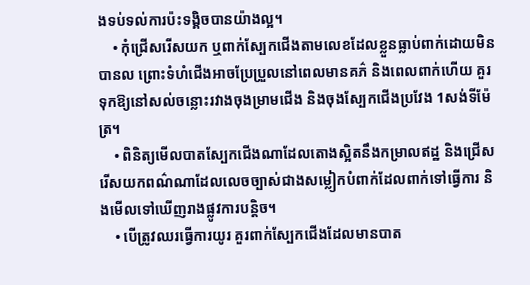ងទប់ទល់ការប៉ះទង្គិចបានយ៉ាងល្អ។
    • កុំជ្រើសរើសយក ឬពាក់ស្បែកជើងតាមលេខដែលខ្លួនធ្លាប់ពាក់ដោយមិនបានល ព្រោះទំហំជើងអាចប្រែប្រួលនៅពេលមានគភ៌ និងពេលពាក់ហើយ គួរទុកឱ្យនៅសល់ចន្លោះរវាងចុងម្រាមជើង និងចុងស្បែកជើងប្រវែង 1សង់ទីម៉ែត្រ។
    • ពិនិត្យមើលបាតស្បែកជើងណាដែលតោងស្អិតនឹងកម្រាលឥដ្ឋ និងជ្រើសរើសយកពណ៌ណាដែលលេចច្បាស់ជាងសម្លៀកបំពាក់ដែលពាក់ទៅធ្វើការ និងមើលទៅឃើញរាងផ្លូវការបន្តិច។
    • បើត្រូវឈរធ្វើការយូរ គួរពាក់ស្បែកជើងដែលមានបាត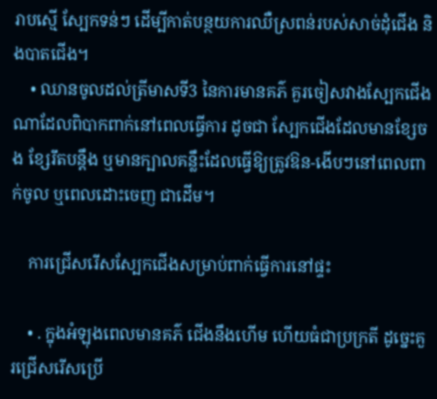រាបស្មើ ស្បែកទន់ៗ ដើម្បីកាត់បន្ថយការឈឺស្រពន់របស់សាច់ដុំជើង និងបាតជើង។
    • ឈានចូលដល់ត្រីមាសទី3 នៃការមានគភ៌ គួរចៀសវាងស្បែកជើងណាដែលពិបាកពាក់នៅពេលធ្វើការ ដូចជា ស្បែកជើងដែលមានខ្សែចង ខ្សែរឹតបន្តឹង ឬមានក្បាលគន្លឹះដែលធ្វើឱ្យត្រូវឱន-ងើបៗនៅពេលពាក់ចូល ឬពេលដោះចេញ ជាដើម។

    ការជ្រើសរើសស្បែកជើងសម្រាប់ពាក់ធ្វើការនៅផ្ទះ

    • . ក្នុងអំឡុងពេលមានគភ៌ ជើងនឹងហើម ហើយធំជាប្រក្រតី ដូច្នេះគួរជ្រើសរើសប្រើ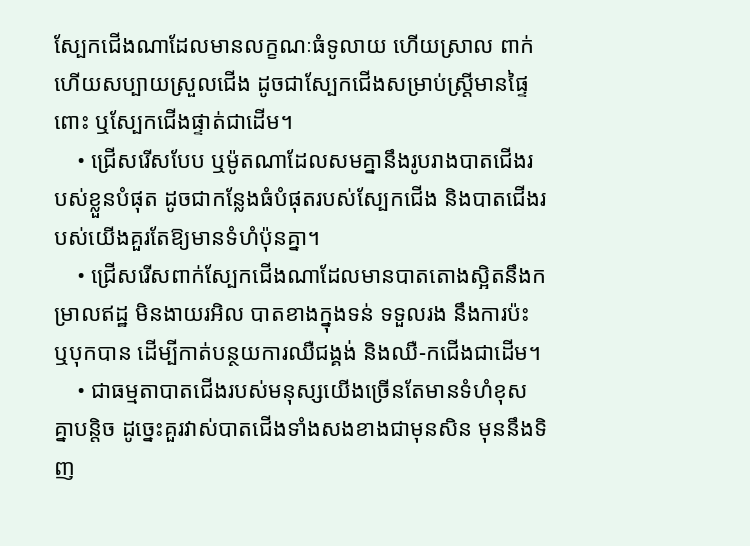ស្បែកជើងណាដែលមានលក្ខណៈធំទូលាយ ហើយស្រាល ពាក់ហើយសប្បាយស្រួលជើង ដូចជាស្បែកជើងសម្រាប់ស្ត្រីមានផ្ទៃពោះ ឬស្បែកជើងផ្ទាត់ជាដើម។
    • ជ្រើសរើសបែប ឬម៉ូតណាដែលសមគ្នានឹងរូបរាងបាតជើងរបស់ខ្លួនបំផុត ដូចជាកន្លែងធំបំផុតរបស់ស្បែកជើង និងបាតជើងរបស់យើងគួរតែឱ្យមានទំហំប៉ុនគ្នា។
    • ជ្រើសរើសពាក់ស្បែកជើងណាដែលមានបាតតោងស្អិតនឹងកម្រាលឥដ្ឋ មិនងាយរអិល បាតខាងក្នុងទន់ ទទួលរង នឹងការប៉ះ ឬបុកបាន ដើម្បីកាត់បន្ថយការឈឺជង្គង់ និងឈឺ-កជើងជាដើម។
    • ជាធម្មតាបាតជើងរបស់មនុស្សយើងច្រើនតែមានទំហំខុសគ្នាបន្តិច ដូច្នេះគួរវាស់បាតជើងទាំងសងខាងជាមុនសិន មុននឹងទិញ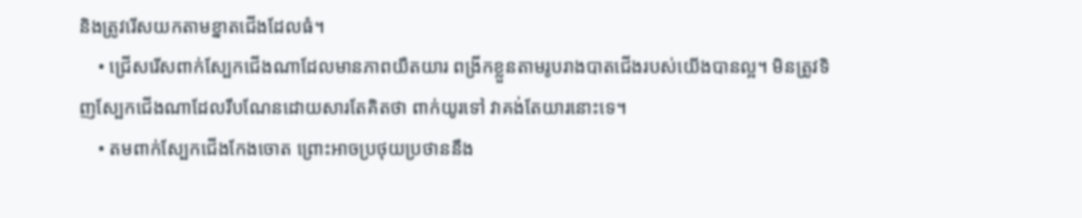និងត្រូវរើសយកតាមខ្នាតជើងដែលធំ។
    • ជ្រើសរើសពាក់ស្បែកជើងណាដែលមានភាពយឺតយារ ពង្រីកខ្លួនតាមរូបរាងបាតជើងរបស់យើងបានល្អ។ មិនត្រូវទិញស្បែកជើងណាដែលរឹបណែនដោយសារតែគិតថា ពាក់យូរទៅ វាគង់តែយារនោះទេ។
    • តមពាក់ស្បែកជើងកែងចោត ព្រោះអាចប្រថុយប្រថាននឹង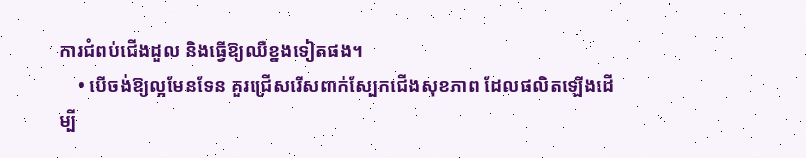ការជំពប់ជើងដួល និងធ្វើឱ្យឈឺខ្នងទៀតផង។
    • បើចង់ឱ្យល្អមែនទែន គួរជ្រើសរើសពាក់ស្បែកជើងសុខភាព ដែលផលិតឡើងដើម្បី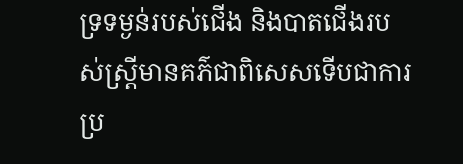ទ្រទម្ងន់របស់ជើង និងបាតជើងរបស់ស្រ្តីមានគភ៌ជាពិសេសទើបជាការប្រ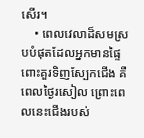សើរ។
    • ពេលវេលាដ៏សមស្របបំផុតដែលអ្នកមានផ្ទៃពោះគួរទិញស្បែកជើង គឺពេលថ្ងៃរសៀល ព្រោះពេលនេះជើងរបស់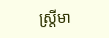ស្រ្តីមា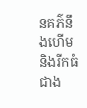នគភ៌នឹងហើម និងរីកធំជាង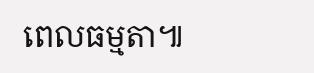ពេលធម្មតា៕